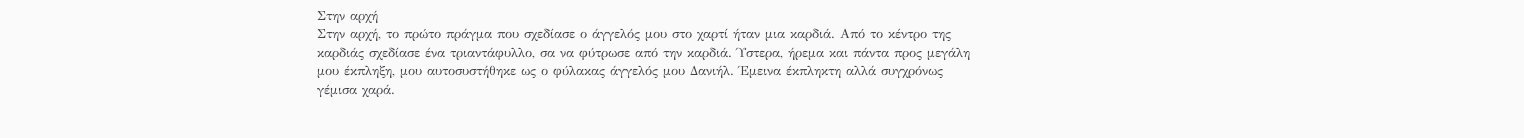Στην αρχή
Στην αρχή, το πρώτο πράγμα που σχεδίασε ο άγγελός μου στο χαρτί ήταν μια καρδιά. Από το κέντρο της καρδιάς σχεδίασε ένα τριαντάφυλλο, σα να φύτρωσε από την καρδιά. Ύστερα, ήρεμα και πάντα προς μεγάλη μου έκπληξη, μου αυτοσυστήθηκε ως ο φύλακας άγγελός μου Δανιήλ. Έμεινα έκπληκτη αλλά συγχρόνως γέμισα χαρά.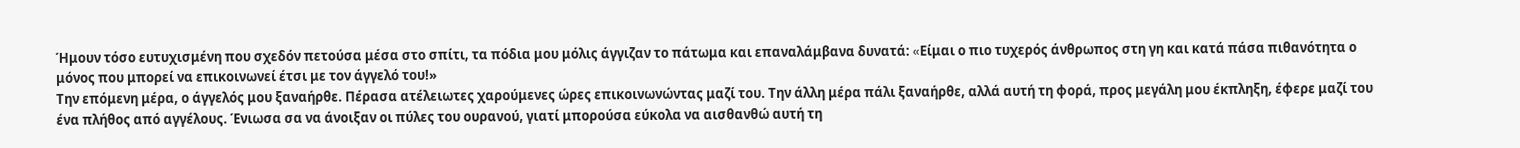Ήμουν τόσο ευτυχισμένη που σχεδόν πετούσα μέσα στο σπίτι, τα πόδια μου μόλις άγγιζαν το πάτωμα και επαναλάμβανα δυνατά: «Eίμαι ο πιο τυχερός άνθρωπος στη γη και κατά πάσα πιθανότητα ο μόνος που μπορεί να επικοινωνεί έτσι με τον άγγελό του!»
Την επόμενη μέρα, ο άγγελός μου ξαναήρθε. Πέρασα ατέλειωτες χαρούμενες ώρες επικοινωνώντας μαζί του. Την άλλη μέρα πάλι ξαναήρθε, αλλά αυτή τη φορά, προς μεγάλη μου έκπληξη, έφερε μαζί του ένα πλήθος από αγγέλους. Ένιωσα σα να άνοιξαν οι πύλες του ουρανού, γιατί μπορούσα εύκολα να αισθανθώ αυτή τη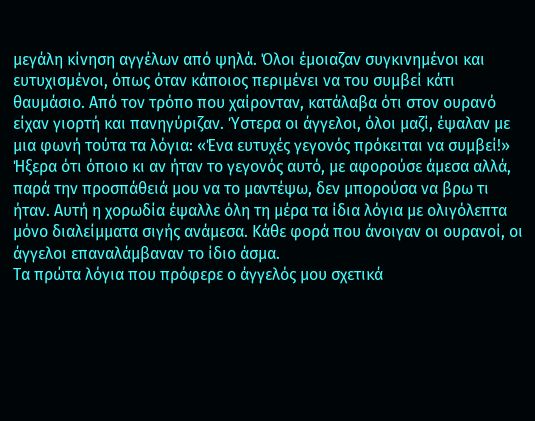μεγάλη κίνηση αγγέλων από ψηλά. Όλοι έμοιαζαν συγκινημένοι και ευτυχισμένοι, όπως όταν κάποιος περιμένει να του συμβεί κάτι θαυμάσιο. Από τον τρόπο που χαίρονταν, κατάλαβα ότι στον ουρανό είχαν γιορτή και πανηγύριζαν. Ύστερα οι άγγελοι, όλοι μαζί, έψαλαν με μια φωνή τούτα τα λόγια: «Ένα ευτυχές γεγονός πρόκειται να συμβεί!» Ήξερα ότι όποιο κι αν ήταν το γεγονός αυτό, με αφορούσε άμεσα αλλά, παρά την προσπάθειά μου να το μαντέψω, δεν μπορούσα να βρω τι ήταν. Αυτή η χορωδία έψαλλε όλη τη μέρα τα ίδια λόγια με ολιγόλεπτα μόνο διαλείμματα σιγής ανάμεσα. Κάθε φορά που άνοιγαν οι ουρανοί, οι άγγελοι επαναλάμβαναν το ίδιο άσμα.
Τα πρώτα λόγια που πρόφερε ο άγγελός μου σχετικά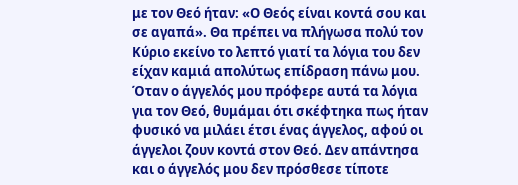με τον Θεό ήταν: «Ο Θεός είναι κοντά σου και σε αγαπά». Θα πρέπει να πλήγωσα πολύ τον Κύριο εκείνο το λεπτό γιατί τα λόγια του δεν είχαν καμιά απολύτως επίδραση πάνω μου. Όταν ο άγγελός μου πρόφερε αυτά τα λόγια για τον Θεό, θυμάμαι ότι σκέφτηκα πως ήταν φυσικό να μιλάει έτσι ένας άγγελος, αφού οι άγγελοι ζουν κοντά στον Θεό. Δεν απάντησα και ο άγγελός μου δεν πρόσθεσε τίποτε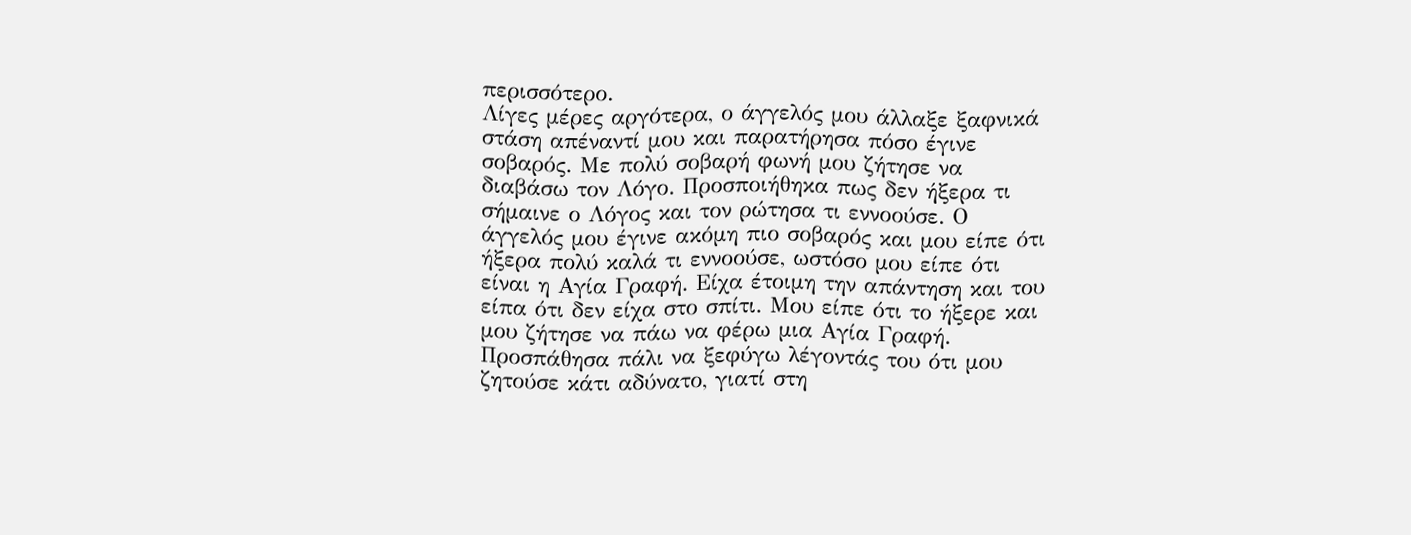περισσότερο.
Λίγες μέρες αργότερα, ο άγγελός μου άλλαξε ξαφνικά στάση απέναντί μου και παρατήρησα πόσο έγινε σοβαρός. Με πολύ σοβαρή φωνή μου ζήτησε να διαβάσω τον Λόγο. Προσποιήθηκα πως δεν ήξερα τι σήμαινε ο Λόγος και τον ρώτησα τι εννοούσε. Ο άγγελός μου έγινε ακόμη πιο σοβαρός και μου είπε ότι ήξερα πολύ καλά τι εννοούσε, ωστόσο μου είπε ότι είναι η Αγία Γραφή. Είχα έτοιμη την απάντηση και του είπα ότι δεν είχα στο σπίτι. Μου είπε ότι το ήξερε και μου ζήτησε να πάω να φέρω μια Αγία Γραφή. Προσπάθησα πάλι να ξεφύγω λέγοντάς του ότι μου ζητούσε κάτι αδύνατο, γιατί στη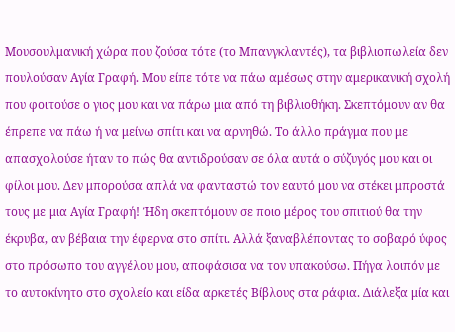Μουσουλμανική χώρα που ζούσα τότε (το Μπανγκλαντές), τα βιβλιοπωλεία δεν πουλούσαν Αγία Γραφή. Μου είπε τότε να πάω αμέσως στην αμερικανική σχολή που φοιτούσε ο γιος μου και να πάρω μια από τη βιβλιοθήκη. Σκεπτόμουν αν θα έπρεπε να πάω ή να μείνω σπίτι και να αρνηθώ. Το άλλο πράγμα που με απασχολούσε ήταν το πώς θα αντιδρούσαν σε όλα αυτά ο σύζυγός μου και οι φίλοι μου. Δεν μπορούσα απλά να φανταστώ τον εαυτό μου να στέκει μπροστά τους με μια Αγία Γραφή! Ήδη σκεπτόμουν σε ποιο μέρος του σπιτιού θα την έκρυβα, αν βέβαια την έφερνα στο σπίτι. Αλλά ξαναβλέποντας το σοβαρό ύφος στο πρόσωπο του αγγέλου μου, αποφάσισα να τον υπακούσω. Πήγα λοιπόν με το αυτοκίνητο στο σχολείο και είδα αρκετές Βίβλους στα ράφια. Διάλεξα μία και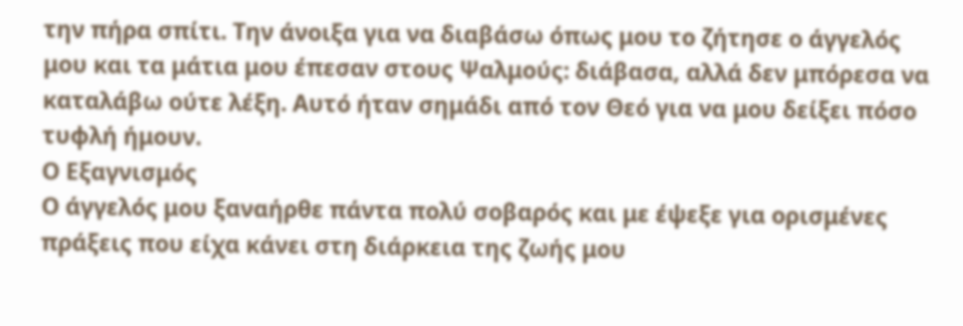την πήρα σπίτι. Την άνοιξα για να διαβάσω όπως μου το ζήτησε ο άγγελός μου και τα μάτια μου έπεσαν στους Ψαλμούς: διάβασα, αλλά δεν μπόρεσα να καταλάβω ούτε λέξη. Αυτό ήταν σημάδι από τον Θεό για να μου δείξει πόσο τυφλή ήμουν.
Ο Εξαγνισμός
Ο άγγελός μου ξαναήρθε πάντα πολύ σοβαρός και με έψεξε για ορισμένες πράξεις που είχα κάνει στη διάρκεια της ζωής μου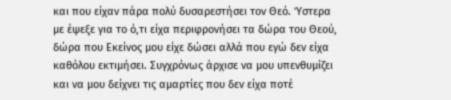και που είχαν πάρα πολύ δυσαρεστήσει τον Θεό. Ύστερα με έψεξε για το ό,τι είχα περιφρονήσει τα δώρα του Θεού, δώρα που Εκείνος μου είχε δώσει αλλά που εγώ δεν είχα καθόλου εκτιμήσει. Συγχρόνως άρχισε να μου υπενθυμίζει και να μου δείχνει τις αμαρτίες που δεν είχα ποτέ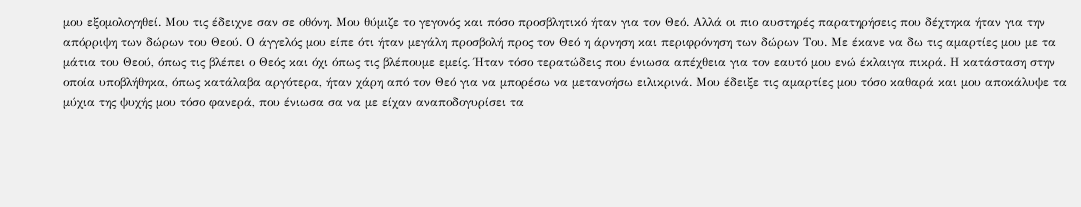μου εξομολογηθεί. Μου τις έδειχνε σαν σε οθόνη. Μου θύμιζε το γεγονός και πόσο προσβλητικό ήταν για τον Θεό. Αλλά οι πιο αυστηρές παρατηρήσεις που δέχτηκα ήταν για την απόρριψη των δώρων του Θεού. Ο άγγελός μου είπε ότι ήταν μεγάλη προσβολή προς τον Θεό η άρνηση και περιφρόνηση των δώρων Του. Με έκανε να δω τις αμαρτίες μου με τα μάτια του Θεού, όπως τις βλέπει ο Θεός και όχι όπως τις βλέπουμε εμείς. Ήταν τόσο τερατώδεις που ένιωσα απέχθεια για τον εαυτό μου ενώ έκλαιγα πικρά. Η κατάσταση στην οποία υποβλήθηκα, όπως κατάλαβα αργότερα, ήταν χάρη από τον Θεό για να μπορέσω να μετανοήσω ειλικρινά. Μου έδειξε τις αμαρτίες μου τόσο καθαρά και μου αποκάλυψε τα μύχια της ψυχής μου τόσο φανερά, που ένιωσα σα να με είχαν αναποδογυρίσει τα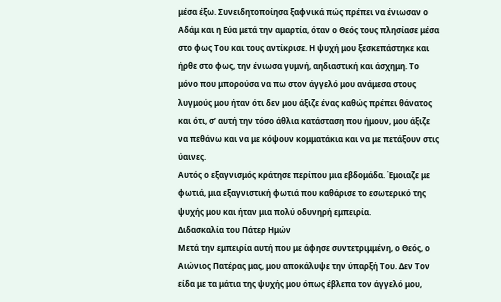μέσα έξω. Συνειδητοποίησα ξαφνικά πώς πρέπει να ένιωσαν ο Αδάμ και η Εύα μετά την αμαρτία, όταν ο Θεός τους πλησίασε μέσα στο φως Του και τους αντίκρισε. Η ψυχή μου ξεσκεπάστηκε και ήρθε στο φως, την ένιωσα γυμνή, αηδιαστική και άσχημη. Το μόνο που μπορούσα να πω στον άγγελό μου ανάμεσα στους λυγμούς μου ήταν ότι δεν μου άξιζε ένας καθώς πρέπει θάνατος και ότι, σ’ αυτή την τόσο άθλια κατάσταση που ήμουν, μου άξιζε να πεθάνω και να με κόψουν κομματάκια και να με πετάξουν στις ύαινες.
Αυτός ο εξαγνισμός κράτησε περίπου μια εβδομάδα. Έμοιαζε με φωτιά, μια εξαγνιστική φωτιά που καθάρισε το εσωτερικό της ψυχής μου και ήταν μια πολύ οδυνηρή εμπειρία.
Διδασκαλία του Πάτερ Ημών
Μετά την εμπειρία αυτή που με άφησε συντετριμμένη, ο Θεός, ο Αιώνιος Πατέρας μας, μου αποκάλυψε την ύπαρξή Του. Δεν Τον είδα με τα μάτια της ψυχής μου όπως έβλεπα τον άγγελό μου,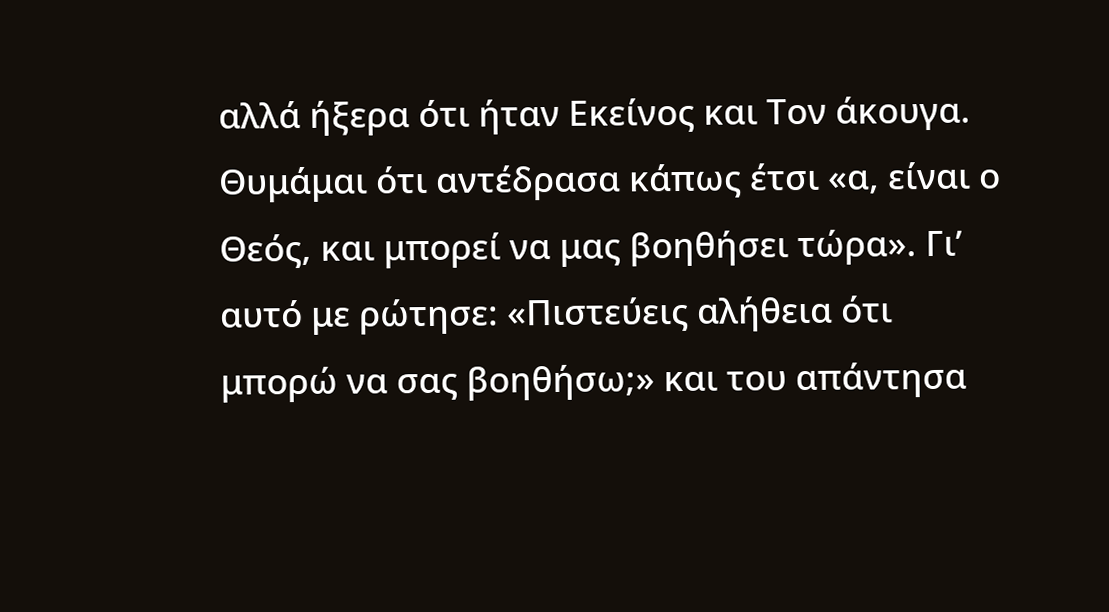αλλά ήξερα ότι ήταν Εκείνος και Τον άκουγα. Θυμάμαι ότι αντέδρασα κάπως έτσι «α, είναι ο Θεός, και μπορεί να μας βοηθήσει τώρα». Γι’ αυτό με ρώτησε: «Πιστεύεις αλήθεια ότι μπορώ να σας βοηθήσω;» και του απάντησα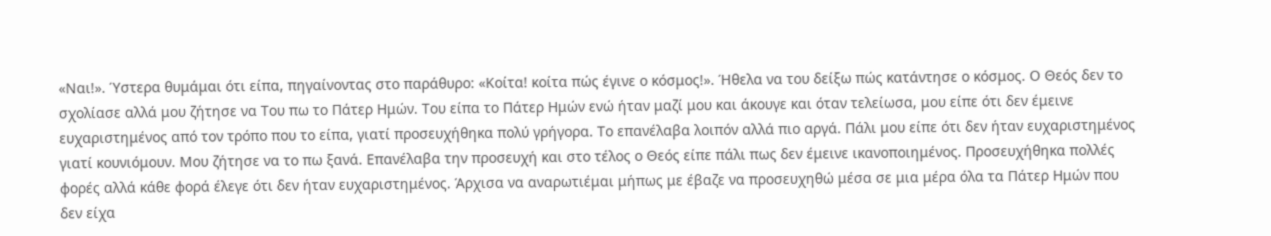«Ναι!». Ύστερα θυμάμαι ότι είπα, πηγαίνοντας στο παράθυρο: «Κοίτα! κοίτα πώς έγινε ο κόσμος!». Ήθελα να του δείξω πώς κατάντησε ο κόσμος. Ο Θεός δεν το σχολίασε αλλά μου ζήτησε να Του πω το Πάτερ Ημών. Του είπα το Πάτερ Ημών ενώ ήταν μαζί μου και άκουγε και όταν τελείωσα, μου είπε ότι δεν έμεινε ευχαριστημένος από τον τρόπο που το είπα, γιατί προσευχήθηκα πολύ γρήγορα. Το επανέλαβα λοιπόν αλλά πιο αργά. Πάλι μου είπε ότι δεν ήταν ευχαριστημένος γιατί κουνιόμουν. Μου ζήτησε να το πω ξανά. Επανέλαβα την προσευχή και στο τέλος ο Θεός είπε πάλι πως δεν έμεινε ικανοποιημένος. Προσευχήθηκα πολλές φορές αλλά κάθε φορά έλεγε ότι δεν ήταν ευχαριστημένος. Άρχισα να αναρωτιέμαι μήπως με έβαζε να προσευχηθώ μέσα σε μια μέρα όλα τα Πάτερ Ημών που δεν είχα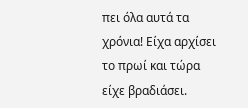πει όλα αυτά τα χρόνια! Είχα αρχίσει το πρωί και τώρα είχε βραδιάσει.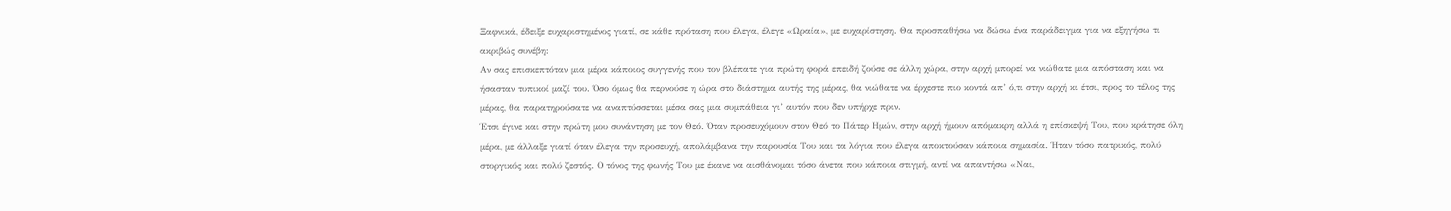Ξαφνικά, έδειξε ευχαριστημένος γιατί, σε κάθε πρόταση που έλεγα, έλεγε «Ωραία», με ευχαρίστηση. Θα προσπαθήσω να δώσω ένα παράδειγμα για να εξηγήσω τι ακριβώς συνέβη:
Αν σας επισκεπτόταν μια μέρα κάποιος συγγενής που τον βλέπατε για πρώτη φορά επειδή ζούσε σε άλλη χώρα, στην αρχή μπορεί να νιώθατε μια απόσταση και να ήσασταν τυπικοί μαζί του. Όσο όμως θα περνούσε η ώρα στο διάστημα αυτής της μέρας, θα νιώθατε να έρχεστε πιο κοντά απ’ ό,τι στην αρχή κι έτσι, προς το τέλος της μέρας, θα παρατηρούσατε να αναπτύσσεται μέσα σας μια συμπάθεια γι’ αυτόν που δεν υπήρχε πριν.
Έτσι έγινε και στην πρώτη μου συνάντηση με τον Θεό. Όταν προσευχόμουν στον Θεό το Πάτερ Ημών, στην αρχή ήμουν απόμακρη αλλά η επίσκεψή Του, που κράτησε όλη μέρα, με άλλαξε γιατί όταν έλεγα την προσευχή, απολάμβανα την παρουσία Του και τα λόγια που έλεγα αποκτούσαν κάποια σημασία. Ήταν τόσο πατρικός, πολύ στοργικός και πολύ ζεστός. Ο τόνος της φωνής Του με έκανε να αισθάνομαι τόσο άνετα που κάποια στιγμή, αντί να απαντήσω «Ναι,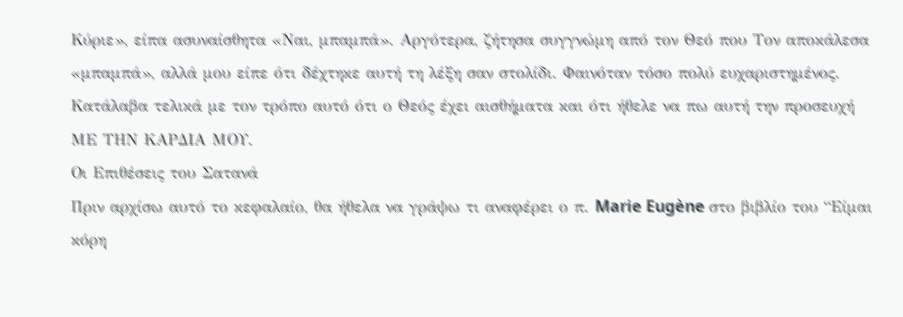Κύριε», είπα ασυναίσθητα «Ναι, μπαμπά». Αργότερα, ζήτησα συγγνώμη από τον Θεό που Τον αποκάλεσα «μπαμπά», αλλά μου είπε ότι δέχτηκε αυτή τη λέξη σαν στολίδι. Φαινόταν τόσο πολύ ευχαριστημένος. Κατάλαβα τελικά με τον τρόπο αυτό ότι ο Θεός έχει αισθήματα και ότι ήθελε να πω αυτή την προσευχή ΜΕ ΤΗΝ ΚΑΡΔΙΑ ΜΟΥ.
Οι Επιθέσεις του Σατανά
Πριν αρχίσω αυτό το κεφαλαίο, θα ήθελα να γράψω τι αναφέρει ο π. Marie Eugène στο βιβλίο του “Είμαι κόρη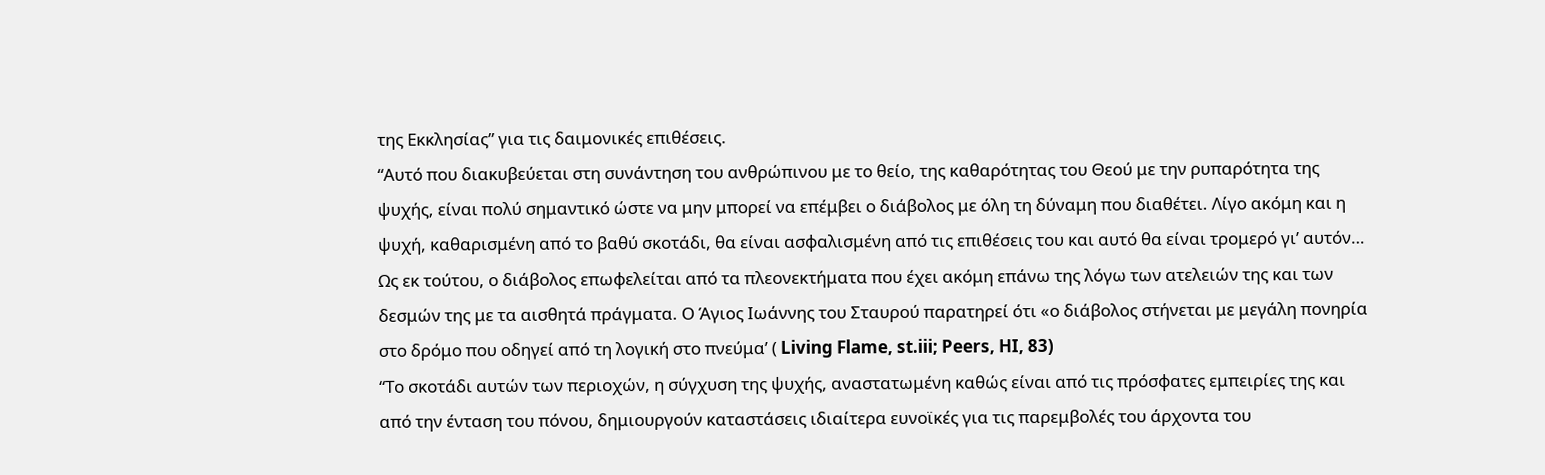της Εκκλησίας” για τις δαιμονικές επιθέσεις.
“Αυτό που διακυβεύεται στη συνάντηση του ανθρώπινου με το θείο, της καθαρότητας του Θεού με την ρυπαρότητα της ψυχής, είναι πολύ σημαντικό ώστε να μην μπορεί να επέμβει ο διάβολος με όλη τη δύναμη που διαθέτει. Λίγο ακόμη και η ψυχή, καθαρισμένη από το βαθύ σκοτάδι, θα είναι ασφαλισμένη από τις επιθέσεις του και αυτό θα είναι τρομερό γι’ αυτόν… Ως εκ τούτου, ο διάβολος επωφελείται από τα πλεονεκτήματα που έχει ακόμη επάνω της λόγω των ατελειών της και των δεσμών της με τα αισθητά πράγματα. Ο Άγιος Ιωάννης του Σταυρού παρατηρεί ότι «ο διάβολος στήνεται με μεγάλη πονηρία στο δρόμο που οδηγεί από τη λογική στο πνεύμα’ ( Living Flame, st.iii; Peers, HI, 83)
“Το σκοτάδι αυτών των περιοχών, η σύγχυση της ψυχής, αναστατωμένη καθώς είναι από τις πρόσφατες εμπειρίες της και από την ένταση του πόνου, δημιουργούν καταστάσεις ιδιαίτερα ευνοϊκές για τις παρεμβολές του άρχοντα του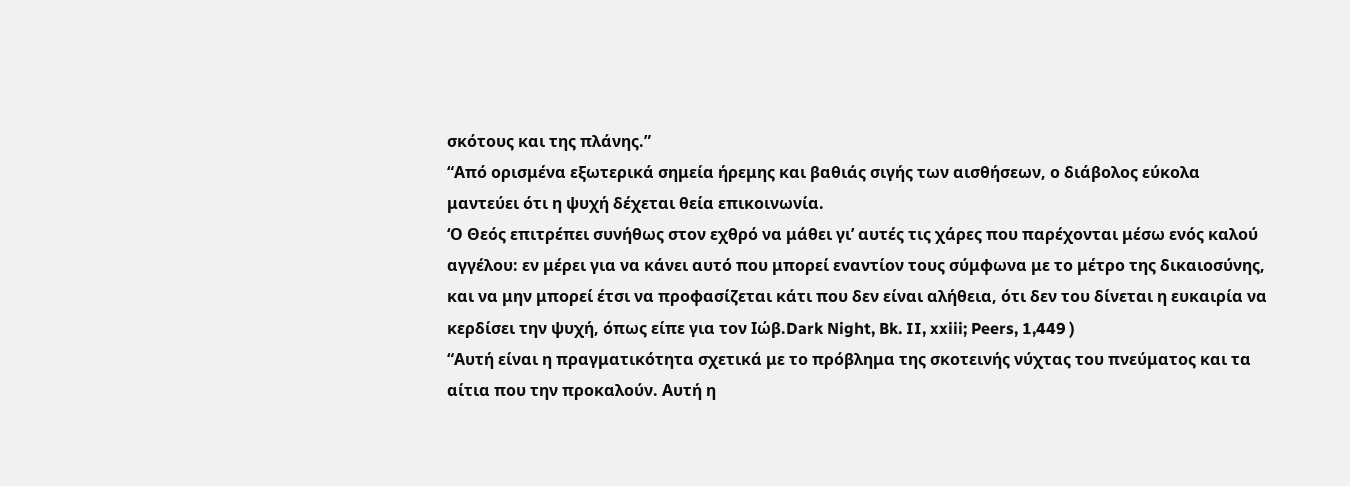σκότους και της πλάνης.”
“Από ορισμένα εξωτερικά σημεία ήρεμης και βαθιάς σιγής των αισθήσεων, ο διάβολος εύκολα μαντεύει ότι η ψυχή δέχεται θεία επικοινωνία.
‘Ο Θεός επιτρέπει συνήθως στον εχθρό να μάθει γι’ αυτές τις χάρες που παρέχονται μέσω ενός καλού αγγέλου: εν μέρει για να κάνει αυτό που μπορεί εναντίον τους σύμφωνα με το μέτρο της δικαιοσύνης, και να μην μπορεί έτσι να προφασίζεται κάτι που δεν είναι αλήθεια, ότι δεν του δίνεται η ευκαιρία να κερδίσει την ψυχή, όπως είπε για τον Ιώβ.Dark Night, Bk. II, xxiii; Peers, 1,449 )
“Αυτή είναι η πραγματικότητα σχετικά με το πρόβλημα της σκοτεινής νύχτας του πνεύματος και τα αίτια που την προκαλούν. Αυτή η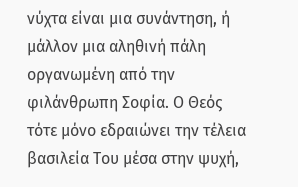νύχτα είναι μια συνάντηση, ή μάλλον μια αληθινή πάλη οργανωμένη από την φιλάνθρωπη Σοφία. Ο Θεός τότε μόνο εδραιώνει την τέλεια βασιλεία Του μέσα στην ψυχή,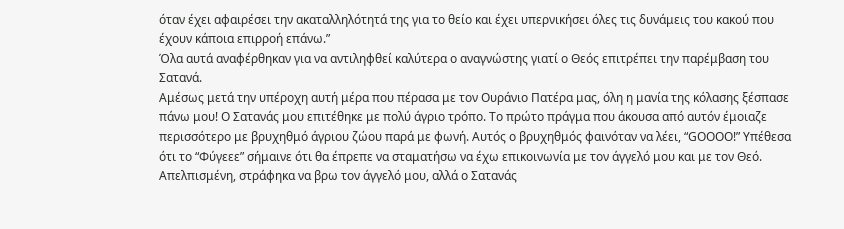όταν έχει αφαιρέσει την ακαταλληλότητά της για το θείο και έχει υπερνικήσει όλες τις δυνάμεις του κακού που έχουν κάποια επιρροή επάνω.”
Όλα αυτά αναφέρθηκαν για να αντιληφθεί καλύτερα ο αναγνώστης γιατί ο Θεός επιτρέπει την παρέμβαση του Σατανά.
Αμέσως μετά την υπέροχη αυτή μέρα που πέρασα με τον Ουράνιο Πατέρα μας, όλη η μανία της κόλασης ξέσπασε πάνω μου! Ο Σατανάς μου επιτέθηκε με πολύ άγριο τρόπο. Το πρώτο πράγμα που άκουσα από αυτόν έμοιαζε περισσότερο με βρυχηθμό άγριου ζώου παρά με φωνή. Αυτός ο βρυχηθμός φαινόταν να λέει, “GOOOO!” Υπέθεσα ότι το “Φύγεεε” σήμαινε ότι θα έπρεπε να σταματήσω να έχω επικοινωνία με τον άγγελό μου και με τον Θεό. Απελπισμένη, στράφηκα να βρω τον άγγελό μου, αλλά ο Σατανάς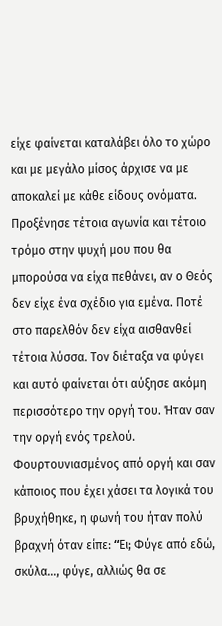είχε φαίνεται καταλάβει όλο το χώρο και με μεγάλο μίσος άρχισε να με αποκαλεί με κάθε είδους ονόματα. Προξένησε τέτοια αγωνία και τέτοιο τρόμο στην ψυχή μου που θα μπορούσα να είχα πεθάνει, αν ο Θεός δεν είχε ένα σχέδιο για εμένα. Ποτέ στο παρελθόν δεν είχα αισθανθεί τέτοια λύσσα. Τον διέταξα να φύγει και αυτό φαίνεται ότι αύξησε ακόμη περισσότερο την οργή του. Ήταν σαν την οργή ενός τρελού. Φουρτουνιασμένος από οργή και σαν κάποιος που έχει χάσει τα λογικά του βρυχήθηκε, η φωνή του ήταν πολύ βραχνή όταν είπε: “Eι; Φύγε από εδώ, σκύλα…, φύγε, αλλιώς θα σε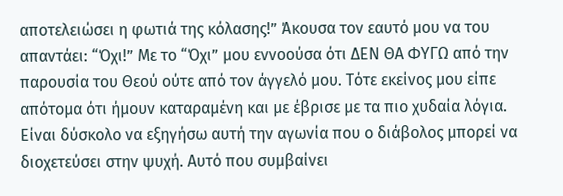αποτελειώσει η φωτιά της κόλασης!” Άκουσα τον εαυτό μου να του απαντάει: “Όχι!” Με το “Όχι” μου εννοούσα ότι ΔΕΝ ΘΑ ΦΥΓΩ από την παρουσία του Θεού ούτε από τον άγγελό μου. Τότε εκείνος μου είπε απότομα ότι ήμουν καταραμένη και με έβρισε με τα πιο χυδαία λόγια.
Είναι δύσκολο να εξηγήσω αυτή την αγωνία που ο διάβολος μπορεί να διοχετεύσει στην ψυχή. Αυτό που συμβαίνει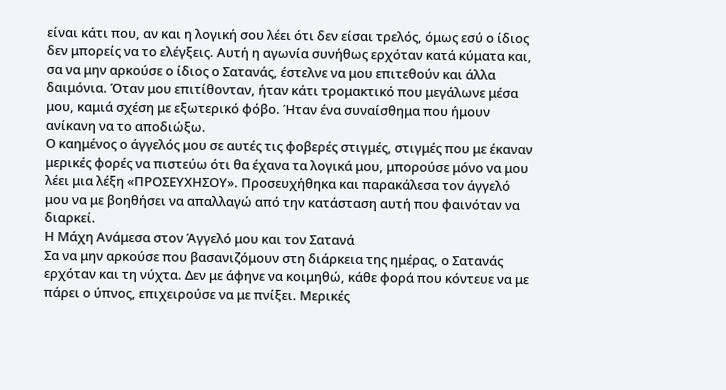είναι κάτι που, αν και η λογική σου λέει ότι δεν είσαι τρελός, όμως εσύ ο ίδιος δεν μπορείς να το ελέγξεις. Αυτή η αγωνία συνήθως ερχόταν κατά κύματα και, σα να μην αρκούσε ο ίδιος ο Σατανάς, έστελνε να μου επιτεθούν και άλλα δαιμόνια. Όταν μου επιτίθονταν, ήταν κάτι τρομακτικό που μεγάλωνε μέσα μου, καμιά σχέση με εξωτερικό φόβο. Ήταν ένα συναίσθημα που ήμουν ανίκανη να το αποδιώξω.
Ο καημένος ο άγγελός μου σε αυτές τις φοβερές στιγμές, στιγμές που με έκαναν μερικές φορές να πιστεύω ότι θα έχανα τα λογικά μου, μπορούσε μόνο να μου λέει μια λέξη «ΠΡΟΣΕΥΧΗΣΟΥ». Προσευχήθηκα και παρακάλεσα τον άγγελό μου να με βοηθήσει να απαλλαγώ από την κατάσταση αυτή που φαινόταν να διαρκεί.
Η Μάχη Ανάμεσα στον Άγγελό μου και τον Σατανά
Σα να μην αρκούσε που βασανιζόμουν στη διάρκεια της ημέρας, ο Σατανάς ερχόταν και τη νύχτα. Δεν με άφηνε να κοιμηθώ, κάθε φορά που κόντευε να με πάρει ο ύπνος, επιχειρούσε να με πνίξει. Μερικές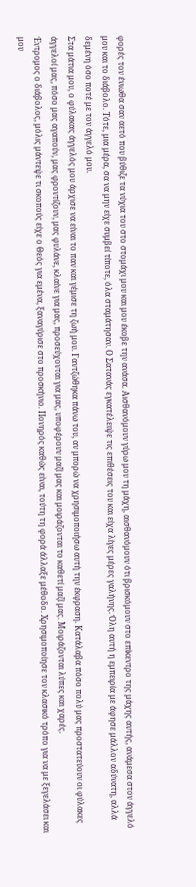φορές τον ένιωθα σαν αετό που βύθιζε τα νύχια του στο στομάχι μου και μου έκοβε την ανάσα. Αισθανόμουν γύρω μου τη μάχη, αισθανόμουν ότι βρισκόμουν στο επίκεντρο της μάχης αυτής, ανάμεσα στον άγγελό μου και το διάβολο. Τότε, μια μέρα, σα να μην είχε συμβεί τίποτε, όλα σταμάτησαν. Ο Σατανάς εγκατέλειψε τις επιθέσεις του και είχα λίγες μέρες γαλήνης. Όλη αυτή η εμπειρία με άφησε μάλλον αδύνατη, αλλά δεμένη όσο ποτέ με τον άγγελό μου.
Στα μάτια μου, ο φύλακας άγγελός μου άρχισε να είναι το παν και γέμισε τη ζωή μου. Γαντζώθηκα πάνω του, αν μπορώ να χρησιμοποιήσω αυτή την έκφραση. Κατάλαβα πόσο πολύ μας προστατεύουν οι φύλακες άγγελοί μας, πόσο μας αγαπούν, μας φροντίζουν, μας φυλάνε, κλαίνε για μας, προσεύχονται για μας, υποφέρουν μαζί μας και μοιράζονται το καθετί μαζί μας. Μοιράζονται λύπες και χαρές.
Έντρομος ο διάβολος, μόλις μάντεψε τι σκοπούς είχε ο Θεός για εμένα, ξαναγύρισε στο προσκήνιο. Πονηρός καθώς είναι, τούτη τη φορά άλλαξε μέθοδο. Χρησιμοποίησε τον κλασικό τρόπο για να με ξεγελάσει και μου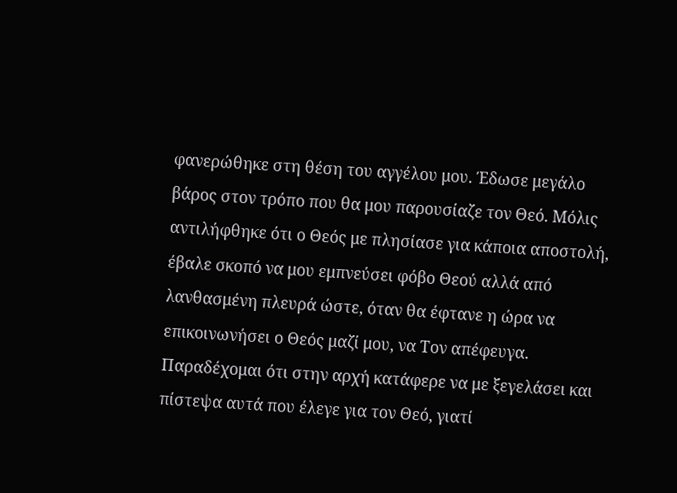φανερώθηκε στη θέση του αγγέλου μου. Έδωσε μεγάλο βάρος στον τρόπο που θα μου παρουσίαζε τον Θεό. Μόλις αντιλήφθηκε ότι ο Θεός με πλησίασε για κάποια αποστολή, έβαλε σκοπό να μου εμπνεύσει φόβο Θεού αλλά από λανθασμένη πλευρά ώστε, όταν θα έφτανε η ώρα να επικοινωνήσει ο Θεός μαζί μου, να Τον απέφευγα.
Παραδέχομαι ότι στην αρχή κατάφερε να με ξεγελάσει και πίστεψα αυτά που έλεγε για τον Θεό, γιατί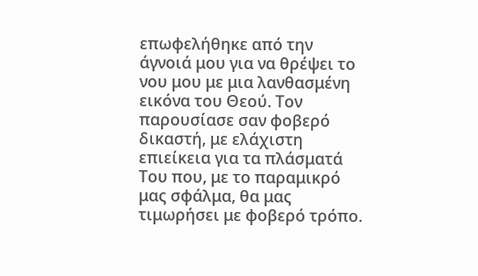επωφελήθηκε από την άγνοιά μου για να θρέψει το νου μου με μια λανθασμένη εικόνα του Θεού. Τον παρουσίασε σαν φοβερό δικαστή, με ελάχιστη επιείκεια για τα πλάσματά Του που, με το παραμικρό μας σφάλμα, θα μας τιμωρήσει με φοβερό τρόπο.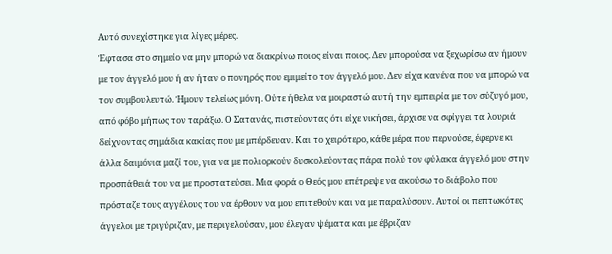Αυτό συνεχίστηκε για λίγες μέρες.
Έφτασα στο σημείο να μην μπορώ να διακρίνω ποιος είναι ποιος. Δεν μπορούσα να ξεχωρίσω αν ήμουν με τον άγγελό μου ή αν ήταν ο πονηρός που εμιμείτο τον άγγελό μου. Δεν είχα κανένα που να μπορώ να τον συμβουλευτώ. Ήμουν τελείως μόνη. Ούτε ήθελα να μοιραστώ αυτή την εμπειρία με τον σύζυγό μου, από φόβο μήπως τον ταράξω. Ο Σατανάς, πιστεύοντας ότι είχε νικήσει, άρχισε να σφίγγει τα λουριά δείχνοντας σημάδια κακίας που με μπέρδευαν. Και το χειρότερο, κάθε μέρα που περνούσε, έφερνε κι άλλα δαιμόνια μαζί του, για να με πολιορκούν δυσκολεύοντας πάρα πολύ τον φύλακα άγγελό μου στην προσπάθειά του να με προστατεύσει. Μια φορά ο Θεός μου επέτρεψε να ακούσω το διάβολο που πρόσταζε τους αγγέλους του να έρθουν να μου επιτεθούν και να με παραλύσουν. Αυτοί οι πεπτωκότες άγγελοι με τριγύριζαν, με περιγελούσαν, μου έλεγαν ψέματα και με έβριζαν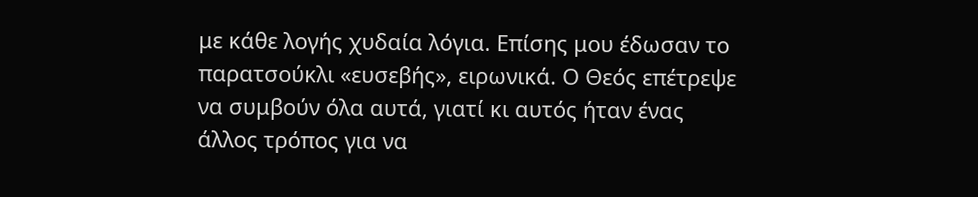με κάθε λογής χυδαία λόγια. Επίσης μου έδωσαν το παρατσούκλι «ευσεβής», ειρωνικά. Ο Θεός επέτρεψε να συμβούν όλα αυτά, γιατί κι αυτός ήταν ένας άλλος τρόπος για να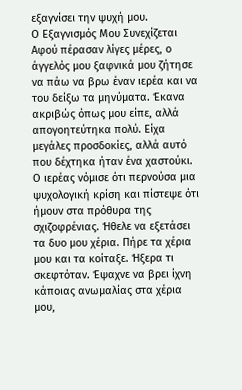εξαγνίσει την ψυχή μου.
Ο Εξαγνισμός Μου Συνεχίζεται
Αφού πέρασαν λίγες μέρες, ο άγγελός μου ξαφνικά μου ζήτησε να πάω να βρω έναν ιερέα και να του δείξω τα μηνύματα. Έκανα ακριβώς όπως μου είπε, αλλά απογοητεύτηκα πολύ. Είχα μεγάλες προσδοκίες, αλλά αυτό που δέχτηκα ήταν ένα χαστούκι. Ο ιερέας νόμισε ότι περνούσα μια ψυχολογική κρίση και πίστεψε ότι ήμουν στα πρόθυρα της σχιζοφρένιας. Ήθελε να εξετάσει τα δυο μου χέρια. Πήρε τα χέρια μου και τα κοίταξε. Ήξερα τι σκεφτόταν. Έψαχνε να βρει ίχνη κάποιας ανωμαλίας στα χέρια μου,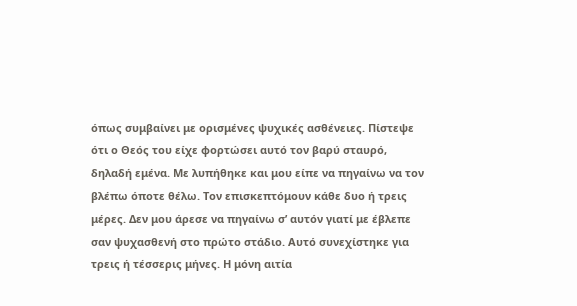όπως συμβαίνει με ορισμένες ψυχικές ασθένειες. Πίστεψε ότι ο Θεός του είχε φορτώσει αυτό τον βαρύ σταυρό, δηλαδή εμένα. Με λυπήθηκε και μου είπε να πηγαίνω να τον βλέπω όποτε θέλω. Τον επισκεπτόμουν κάθε δυο ή τρεις μέρες. Δεν μου άρεσε να πηγαίνω σ’ αυτόν γιατί με έβλεπε σαν ψυχασθενή στο πρώτο στάδιο. Αυτό συνεχίστηκε για τρεις ή τέσσερις μήνες. Η μόνη αιτία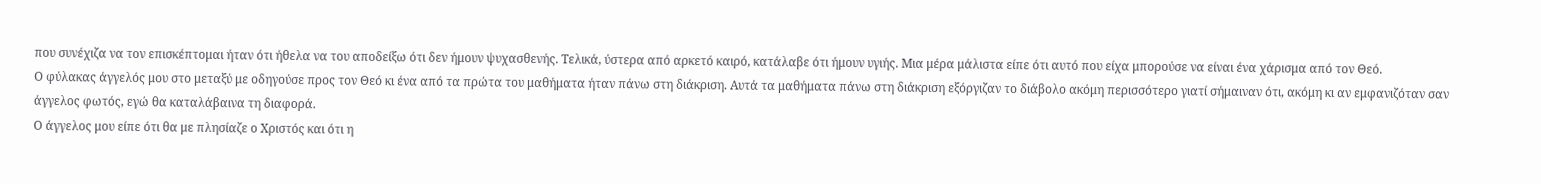που συνέχιζα να τον επισκέπτομαι ήταν ότι ήθελα να του αποδείξω ότι δεν ήμουν ψυχασθενής. Τελικά, ύστερα από αρκετό καιρό, κατάλαβε ότι ήμουν υγιής. Μια μέρα μάλιστα είπε ότι αυτό που είχα μπορούσε να είναι ένα χάρισμα από τον Θεό.
Ο φύλακας άγγελός μου στο μεταξύ με οδηγούσε προς τον Θεό κι ένα από τα πρώτα του μαθήματα ήταν πάνω στη διάκριση. Αυτά τα μαθήματα πάνω στη διάκριση εξόργιζαν το διάβολο ακόμη περισσότερο γιατί σήμαιναν ότι, ακόμη κι αν εμφανιζόταν σαν άγγελος φωτός, εγώ θα καταλάβαινα τη διαφορά.
Ο άγγελος μου είπε ότι θα με πλησίαζε ο Χριστός και ότι η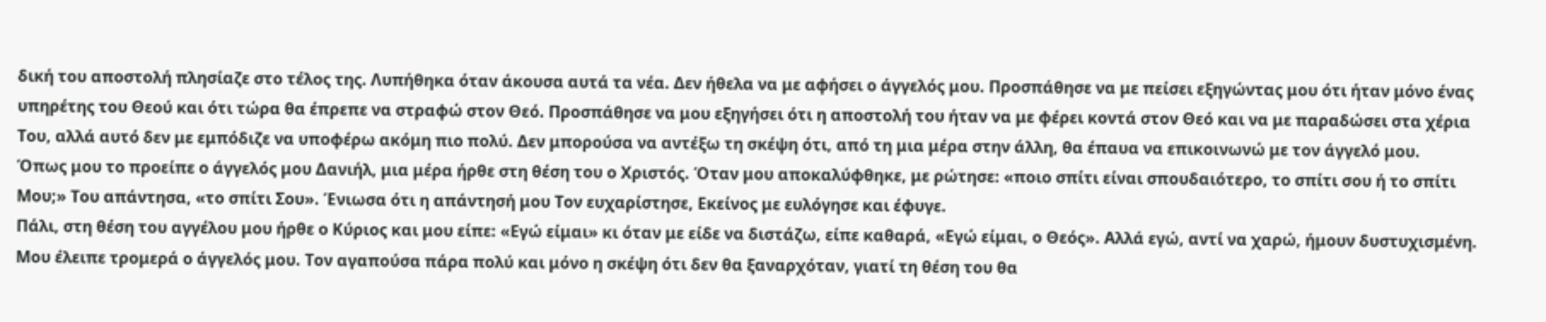δική του αποστολή πλησίαζε στο τέλος της. Λυπήθηκα όταν άκουσα αυτά τα νέα. Δεν ήθελα να με αφήσει ο άγγελός μου. Προσπάθησε να με πείσει εξηγώντας μου ότι ήταν μόνο ένας υπηρέτης του Θεού και ότι τώρα θα έπρεπε να στραφώ στον Θεό. Προσπάθησε να μου εξηγήσει ότι η αποστολή του ήταν να με φέρει κοντά στον Θεό και να με παραδώσει στα χέρια Του, αλλά αυτό δεν με εμπόδιζε να υποφέρω ακόμη πιο πολύ. Δεν μπορούσα να αντέξω τη σκέψη ότι, από τη μια μέρα στην άλλη, θα έπαυα να επικοινωνώ με τον άγγελό μου.
Όπως μου το προείπε ο άγγελός μου Δανιήλ, μια μέρα ήρθε στη θέση του ο Χριστός. Όταν μου αποκαλύφθηκε, με ρώτησε: «ποιο σπίτι είναι σπουδαιότερο, το σπίτι σου ή το σπίτι Μου;» Του απάντησα, «το σπίτι Σου». Ένιωσα ότι η απάντησή μου Τον ευχαρίστησε, Εκείνος με ευλόγησε και έφυγε.
Πάλι, στη θέση του αγγέλου μου ήρθε ο Κύριος και μου είπε: «Εγώ είμαι» κι όταν με είδε να διστάζω, είπε καθαρά, «Εγώ είμαι, ο Θεός». Αλλά εγώ, αντί να χαρώ, ήμουν δυστυχισμένη. Μου έλειπε τρομερά ο άγγελός μου. Τον αγαπούσα πάρα πολύ και μόνο η σκέψη ότι δεν θα ξαναρχόταν, γιατί τη θέση του θα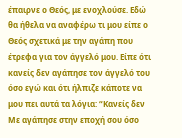έπαιρνε ο Θεός, με ενοχλούσε. Εδώ θα ήθελα να αναφέρω τι μου είπε ο Θεός σχετικά με την αγάπη που έτρεφα για τον άγγελό μου. Είπε ότι κανείς δεν αγάπησε τον άγγελό του όσο εγώ και ότι ήλπιζε κάποτε να μου πει αυτά τα λόγια: “Κανείς δεν Με αγάπησε στην εποχή σου όσο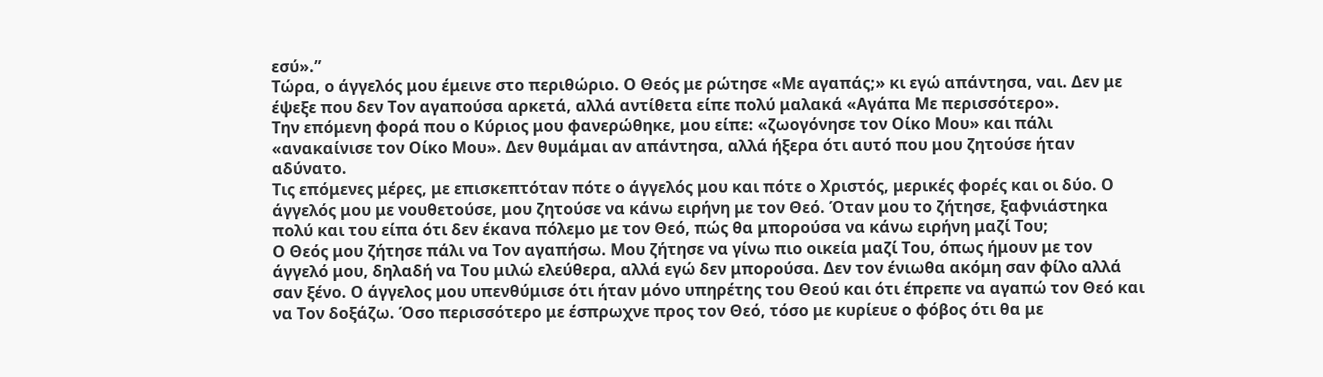εσύ».”
Τώρα, ο άγγελός μου έμεινε στο περιθώριο. Ο Θεός με ρώτησε «Με αγαπάς;» κι εγώ απάντησα, ναι. Δεν με έψεξε που δεν Τον αγαπούσα αρκετά, αλλά αντίθετα είπε πολύ μαλακά «Αγάπα Με περισσότερο».
Την επόμενη φορά που ο Κύριος μου φανερώθηκε, μου είπε: «ζωογόνησε τον Οίκο Μου» και πάλι «ανακαίνισε τον Οίκο Μου». Δεν θυμάμαι αν απάντησα, αλλά ήξερα ότι αυτό που μου ζητούσε ήταν αδύνατο.
Τις επόμενες μέρες, με επισκεπτόταν πότε ο άγγελός μου και πότε ο Χριστός, μερικές φορές και οι δύο. Ο άγγελός μου με νουθετούσε, μου ζητούσε να κάνω ειρήνη με τον Θεό. Όταν μου το ζήτησε, ξαφνιάστηκα πολύ και του είπα ότι δεν έκανα πόλεμο με τον Θεό, πώς θα μπορούσα να κάνω ειρήνη μαζί Του;
Ο Θεός μου ζήτησε πάλι να Τον αγαπήσω. Μου ζήτησε να γίνω πιο οικεία μαζί Του, όπως ήμουν με τον άγγελό μου, δηλαδή να Του μιλώ ελεύθερα, αλλά εγώ δεν μπορούσα. Δεν τον ένιωθα ακόμη σαν φίλο αλλά σαν ξένο. Ο άγγελος μου υπενθύμισε ότι ήταν μόνο υπηρέτης του Θεού και ότι έπρεπε να αγαπώ τον Θεό και να Τον δοξάζω. Όσο περισσότερο με έσπρωχνε προς τον Θεό, τόσο με κυρίευε ο φόβος ότι θα με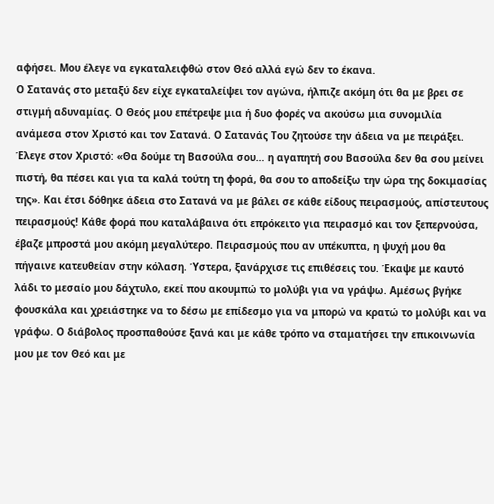αφήσει. Μου έλεγε να εγκαταλειφθώ στον Θεό αλλά εγώ δεν το έκανα.
Ο Σατανάς στο μεταξύ δεν είχε εγκαταλείψει τον αγώνα, ήλπιζε ακόμη ότι θα με βρει σε στιγμή αδυναμίας. Ο Θεός μου επέτρεψε μια ή δυο φορές να ακούσω μια συνομιλία ανάμεσα στον Χριστό και τον Σατανά. Ο Σατανάς Του ζητούσε την άδεια να με πειράξει. Έλεγε στον Χριστό: «Θα δούμε τη Βασούλα σου… η αγαπητή σου Βασούλα δεν θα σου μείνει πιστή, θα πέσει και για τα καλά τούτη τη φορά, θα σου το αποδείξω την ώρα της δοκιμασίας της». Και έτσι δόθηκε άδεια στο Σατανά να με βάλει σε κάθε είδους πειρασμούς, απίστευτους πειρασμούς! Κάθε φορά που καταλάβαινα ότι επρόκειτο για πειρασμό και τον ξεπερνούσα, έβαζε μπροστά μου ακόμη μεγαλύτερο. Πειρασμούς που αν υπέκυπτα, η ψυχή μου θα πήγαινε κατευθείαν στην κόλαση. Ύστερα, ξανάρχισε τις επιθέσεις του. Έκαψε με καυτό λάδι το μεσαίο μου δάχτυλο, εκεί που ακουμπώ το μολύβι για να γράψω. Αμέσως βγήκε φουσκάλα και χρειάστηκε να το δέσω με επίδεσμο για να μπορώ να κρατώ το μολύβι και να γράφω. Ο διάβολος προσπαθούσε ξανά και με κάθε τρόπο να σταματήσει την επικοινωνία μου με τον Θεό και με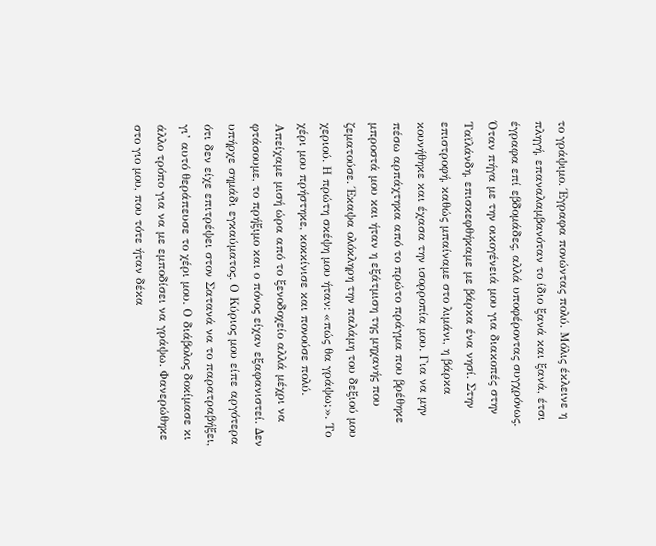το γράψιμο. Έγραφα πονώντας πολύ. Μόλις έκλεινε η πληγή, επαναλαμβανόταν το ίδιο ξανά και ξανά, έτσι έγραφα επί εβδομάδες, αλλά υποφέροντας συγχρόνως.
Όταν πήγα με την οικογένειά μου για διακοπές στην Ταϊλάνδη, επισκεφθήκαμε με βάρκα ένα νησί. Στην επιστροφή, καθώς μπαίναμε στο λιμάνι, η βάρκα κουνήθηκε και έχασα την ισορροπία μου. Για να μην πέσω αρπάχτηκα από το πρώτο πράγμα που βρέθηκε μπροστά μου και ήταν η εξάτμιση της μηχανής που ζεματούσε. Έκαψα ολόκληρη την παλάμη του δεξιού μου χεριού. Η πρώτη σκέψη μου ήταν: «πώς θα γράψω;». Το χέρι μου πρήστηκε, κοκκίνισε και πονούσε πολύ. Απείχαμε μισή ώρα από το ξενοδοχείο αλλά μέχρι να φτάσουμε, το πρήξιμο και ο πόνος είχαν εξαφανιστεί. Δεν υπήρχε σημάδι εγκαύματος. Ο Κύριος μου είπε αργότερα ότι δεν είχε επιτρέψει στον Σατανά να το παρατραβήξει, γι’ αυτό θεράπευσε το χέρι μου. Ο διάβολος δοκίμασε κι άλλο τρόπο για να με εμποδίσει να γράψω. Φανερώθηκε στο γιο μου, που τότε ήταν δέκα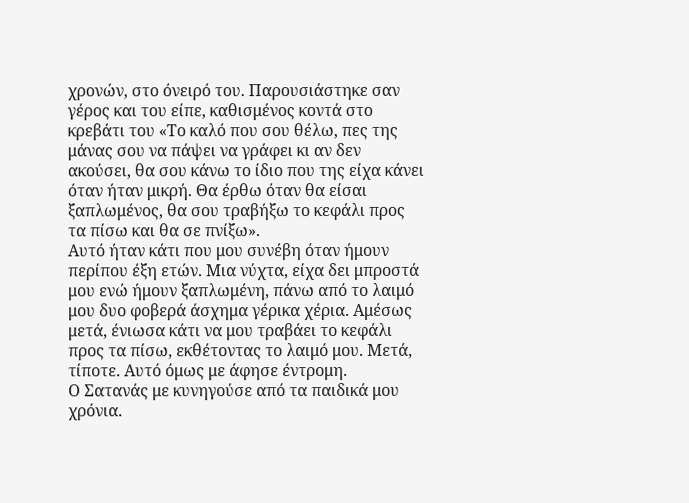χρονών, στο όνειρό του. Παρουσιάστηκε σαν γέρος και του είπε, καθισμένος κοντά στο κρεβάτι του «Το καλό που σου θέλω, πες της μάνας σου να πάψει να γράφει κι αν δεν ακούσει, θα σου κάνω το ίδιο που της είχα κάνει όταν ήταν μικρή. Θα έρθω όταν θα είσαι ξαπλωμένος, θα σου τραβήξω το κεφάλι προς τα πίσω και θα σε πνίξω».
Αυτό ήταν κάτι που μου συνέβη όταν ήμουν περίπου έξη ετών. Μια νύχτα, είχα δει μπροστά μου ενώ ήμουν ξαπλωμένη, πάνω από το λαιμό μου δυο φοβερά άσχημα γέρικα χέρια. Αμέσως μετά, ένιωσα κάτι να μου τραβάει το κεφάλι προς τα πίσω, εκθέτοντας το λαιμό μου. Μετά, τίποτε. Αυτό όμως με άφησε έντρομη.
Ο Σατανάς με κυνηγούσε από τα παιδικά μου χρόνια.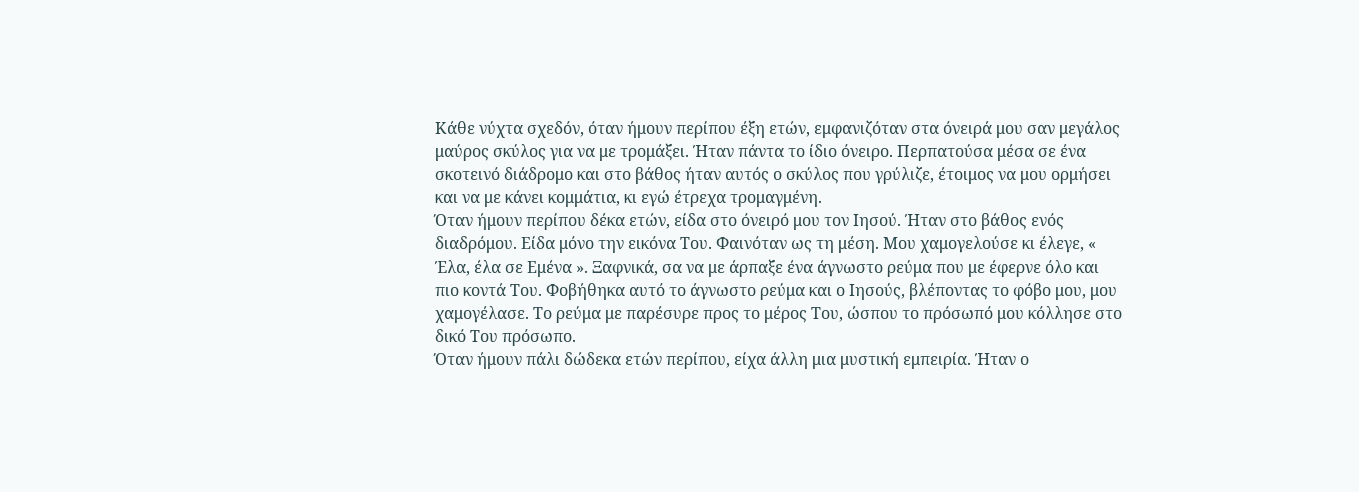Κάθε νύχτα σχεδόν, όταν ήμουν περίπου έξη ετών, εμφανιζόταν στα όνειρά μου σαν μεγάλος μαύρος σκύλος για να με τρομάξει. Ήταν πάντα το ίδιο όνειρο. Περπατούσα μέσα σε ένα σκοτεινό διάδρομο και στο βάθος ήταν αυτός ο σκύλος που γρύλιζε, έτοιμος να μου ορμήσει και να με κάνει κομμάτια, κι εγώ έτρεχα τρομαγμένη.
Όταν ήμουν περίπου δέκα ετών, είδα στο όνειρό μου τον Ιησού. Ήταν στο βάθος ενός διαδρόμου. Είδα μόνο την εικόνα Του. Φαινόταν ως τη μέση. Μου χαμογελούσε κι έλεγε, « Έλα, έλα σε Εμένα ». Ξαφνικά, σα να με άρπαξε ένα άγνωστο ρεύμα που με έφερνε όλο και πιο κοντά Του. Φοβήθηκα αυτό το άγνωστο ρεύμα και ο Ιησούς, βλέποντας το φόβο μου, μου χαμογέλασε. Το ρεύμα με παρέσυρε προς το μέρος Του, ώσπου το πρόσωπό μου κόλλησε στο δικό Του πρόσωπο.
Όταν ήμουν πάλι δώδεκα ετών περίπου, είχα άλλη μια μυστική εμπειρία. Ήταν ο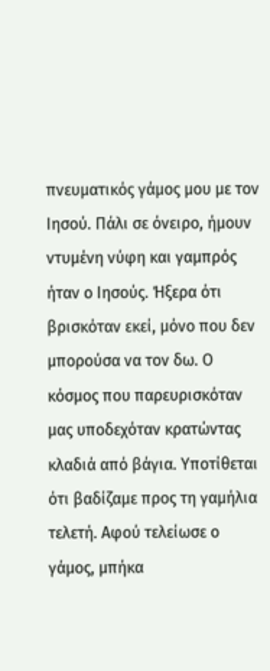πνευματικός γάμος μου με τον Ιησού. Πάλι σε όνειρο, ήμουν ντυμένη νύφη και γαμπρός ήταν ο Ιησούς. Ήξερα ότι βρισκόταν εκεί, μόνο που δεν μπορούσα να τον δω. Ο κόσμος που παρευρισκόταν μας υποδεχόταν κρατώντας κλαδιά από βάγια. Υποτίθεται ότι βαδίζαμε προς τη γαμήλια τελετή. Αφού τελείωσε ο γάμος, μπήκα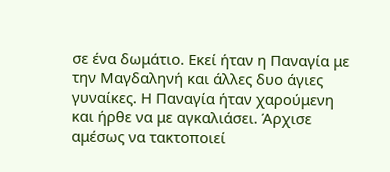σε ένα δωμάτιο. Εκεί ήταν η Παναγία με την Μαγδαληνή και άλλες δυο άγιες γυναίκες. Η Παναγία ήταν χαρούμενη και ήρθε να με αγκαλιάσει. Άρχισε αμέσως να τακτοποιεί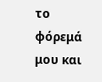το φόρεμά μου και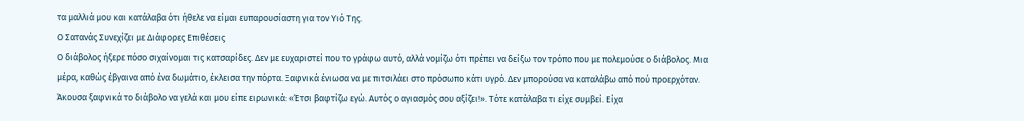τα μαλλιά μου και κατάλαβα ότι ήθελε να είμαι ευπαρουσίαστη για τον Υιό Της.
Ο Σατανάς Συνεχίζει με Διάφορες Επιθέσεις
Ο διάβολος ήξερε πόσο σιχαίνομαι τις κατσαρίδες. Δεν με ευχαριστεί που το γράφω αυτό, αλλά νομίζω ότι πρέπει να δείξω τον τρόπο που με πολεμούσε ο διάβολος. Μια μέρα, καθώς έβγαινα από ένα δωμάτιο, έκλεισα την πόρτα. Ξαφνικά ένιωσα να με πιτσιλάει στο πρόσωπο κάτι υγρό. Δεν μπορούσα να καταλάβω από πού προερχόταν. Άκουσα ξαφνικά το διάβολο να γελά και μου είπε ειρωνικά: «Έτσι βαφτίζω εγώ. Αυτός ο αγιασμός σου αξίζει!». Τότε κατάλαβα τι είχε συμβεί. Είχα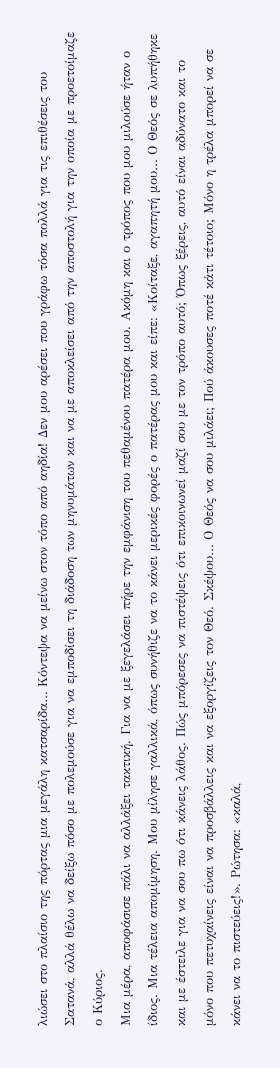λιώσει στο πλαίσιο της πόρτας μια μεγάλη κατσαρίδα… Κόντεψα να μείνω στον τόπο από αηδία! Δεν μου αρέσει που γράφω τόσα πολλά για τις επιθέσεις του Σατανά, αλλά θέλω να δείξω πόσο με πολεμούσε για να εμποδίσει τη διάδοση των μηνυμάτων και να με αποκλείσει από την αποστολή για την οποία με προετοίμαζε ο Κύριος.
Μια μέρα, αποφάσισε πάλι να αλλάξει τακτική. Για να με ξεγελάσει πήρε την εμφάνιση του πεθαμένου πατέρα μου. Ακόμη και ο τρόπος που μου μιλούσε ήταν ο ίδιος. Μια τέλεια απομίμηση. Μου μίλησε γαλλικά, όπως συνήθιζε να το κάνει μερικές φορές ο πατέρας μου και είπε: «Κοίταξε, αγαπητή μου… Ο Θεός σε λυπήθηκε και με έστειλε για να σου πω ότι κάνεις λάθος. Πώς μπόρεσες να πιστέψεις ότι επικοινωνεί μαζί σου με τον τρόπο αυτό; Όπως ξέρεις, αυτό είναι αδύνατο και το μόνο που πετυχαίνεις είναι να προσβάλλεις και να εξοργίζεις τον Θεό. Σκέψου… Ο Θεός να σου μιλάει; Πού άκουσες ποτέ κάτι τέτοιο; Μόνο η τρέλα μπορεί να σε κάνει να το πιστεύεις!». Ρώτησα: «καλά,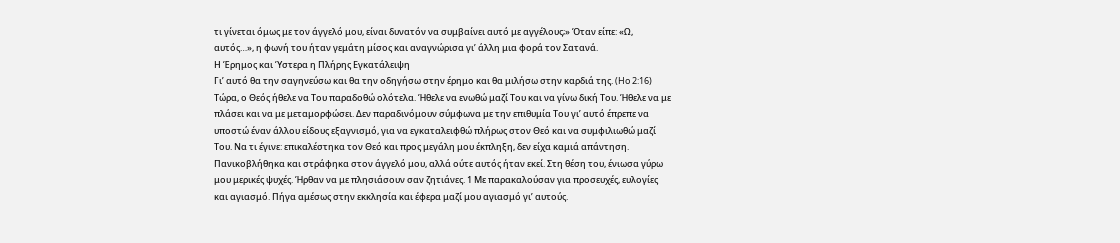τι γίνεται όμως με τον άγγελό μου, είναι δυνατόν να συμβαίνει αυτό με αγγέλους;» Όταν είπε: «Ω, αυτός…», η φωνή του ήταν γεμάτη μίσος και αναγνώρισα γι’ άλλη μια φορά τον Σατανά.
Η Έρημος και Ύστερα η Πλήρης Εγκατάλειψη
Γι’ αυτό θα την σαγηνεύσω και θα την οδηγήσω στην έρημο και θα μιλήσω στην καρδιά της. (Ho 2:16)
Τώρα, ο Θεός ήθελε να Του παραδοθώ ολότελα. Ήθελε να ενωθώ μαζί Του και να γίνω δική Του. Ήθελε να με πλάσει και να με μεταμορφώσει. Δεν παραδινόμουν σύμφωνα με την επιθυμία Του γι’ αυτό έπρεπε να υποστώ έναν άλλου είδους εξαγνισμό, για να εγκαταλειφθώ πλήρως στον Θεό και να συμφιλιωθώ μαζί Του. Να τι έγινε: επικαλέστηκα τον Θεό και προς μεγάλη μου έκπληξη, δεν είχα καμιά απάντηση. Πανικοβλήθηκα και στράφηκα στον άγγελό μου, αλλά ούτε αυτός ήταν εκεί. Στη θέση του, ένιωσα γύρω μου μερικές ψυχές. Ήρθαν να με πλησιάσουν σαν ζητιάνες. 1 Με παρακαλούσαν για προσευχές, ευλογίες και αγιασμό. Πήγα αμέσως στην εκκλησία και έφερα μαζί μου αγιασμό γι’ αυτούς.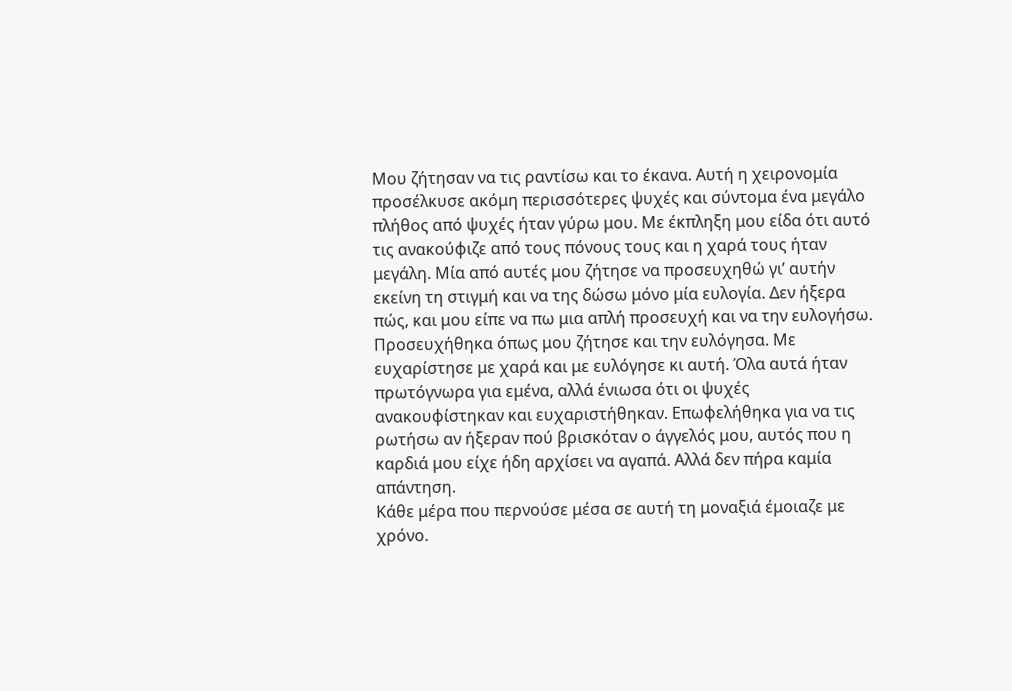Μου ζήτησαν να τις ραντίσω και το έκανα. Αυτή η χειρονομία προσέλκυσε ακόμη περισσότερες ψυχές και σύντομα ένα μεγάλο πλήθος από ψυχές ήταν γύρω μου. Με έκπληξη μου είδα ότι αυτό τις ανακούφιζε από τους πόνους τους και η χαρά τους ήταν μεγάλη. Μία από αυτές μου ζήτησε να προσευχηθώ γι’ αυτήν εκείνη τη στιγμή και να της δώσω μόνο μία ευλογία. Δεν ήξερα πώς, και μου είπε να πω μια απλή προσευχή και να την ευλογήσω. Προσευχήθηκα όπως μου ζήτησε και την ευλόγησα. Με ευχαρίστησε με χαρά και με ευλόγησε κι αυτή. Όλα αυτά ήταν πρωτόγνωρα για εμένα, αλλά ένιωσα ότι οι ψυχές ανακουφίστηκαν και ευχαριστήθηκαν. Επωφελήθηκα για να τις ρωτήσω αν ήξεραν πού βρισκόταν ο άγγελός μου, αυτός που η καρδιά μου είχε ήδη αρχίσει να αγαπά. Αλλά δεν πήρα καμία απάντηση.
Κάθε μέρα που περνούσε μέσα σε αυτή τη μοναξιά έμοιαζε με χρόνο.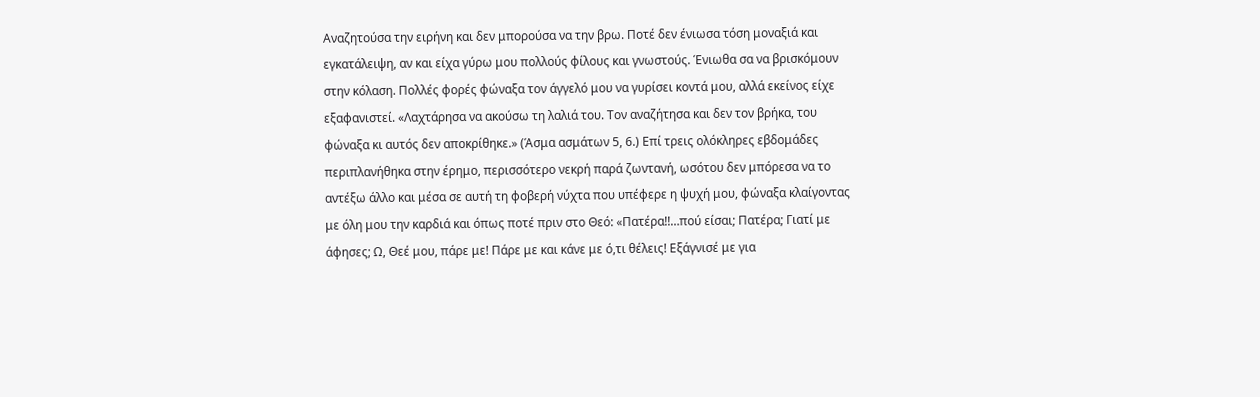Αναζητούσα την ειρήνη και δεν μπορούσα να την βρω. Ποτέ δεν ένιωσα τόση μοναξιά και εγκατάλειψη, αν και είχα γύρω μου πολλούς φίλους και γνωστούς. Ένιωθα σα να βρισκόμουν στην κόλαση. Πολλές φορές φώναξα τον άγγελό μου να γυρίσει κοντά μου, αλλά εκείνος είχε εξαφανιστεί. «Λαχτάρησα να ακούσω τη λαλιά του. Τον αναζήτησα και δεν τον βρήκα, του φώναξα κι αυτός δεν αποκρίθηκε.» (Άσμα ασμάτων 5, 6.) Επί τρεις ολόκληρες εβδομάδες περιπλανήθηκα στην έρημο, περισσότερο νεκρή παρά ζωντανή, ωσότου δεν μπόρεσα να το αντέξω άλλο και μέσα σε αυτή τη φοβερή νύχτα που υπέφερε η ψυχή μου, φώναξα κλαίγοντας με όλη μου την καρδιά και όπως ποτέ πριν στο Θεό: «Πατέρα!!…πού είσαι; Πατέρα; Γιατί με άφησες; Ω, Θεέ μου, πάρε με! Πάρε με και κάνε με ό,τι θέλεις! Εξάγνισέ με για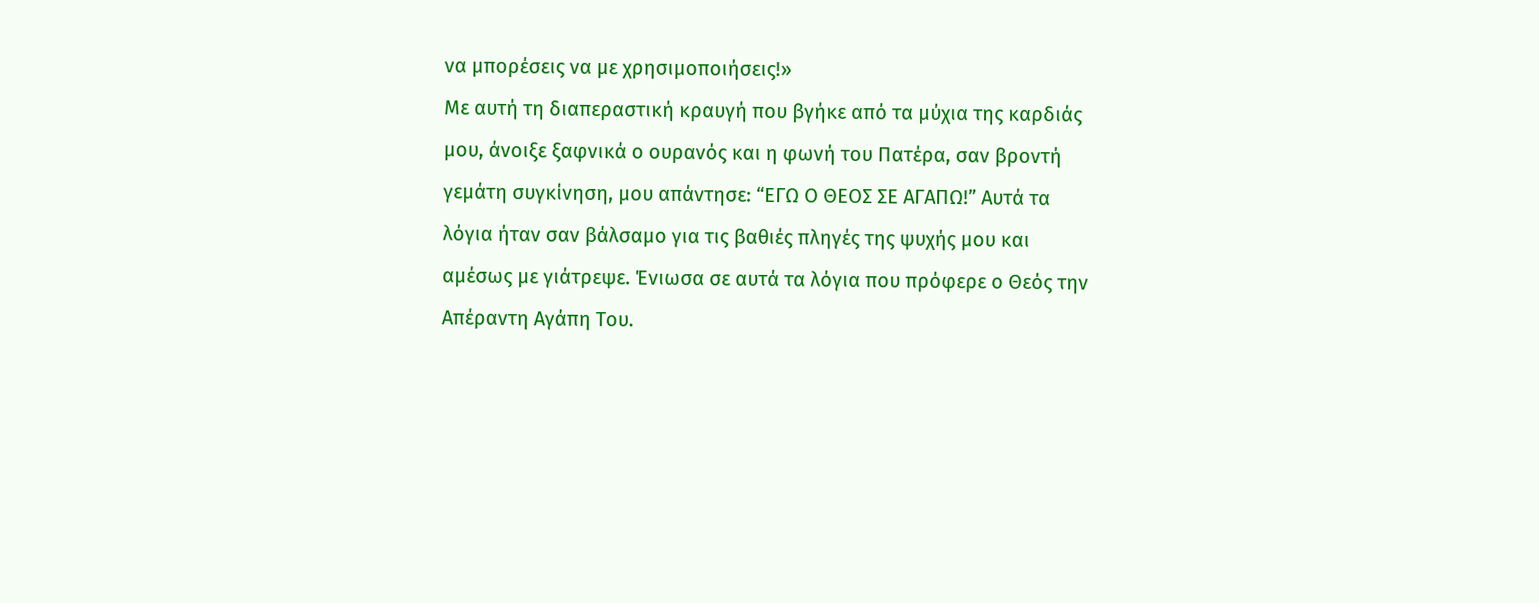να μπορέσεις να με χρησιμοποιήσεις!»
Με αυτή τη διαπεραστική κραυγή που βγήκε από τα μύχια της καρδιάς μου, άνοιξε ξαφνικά ο ουρανός και η φωνή του Πατέρα, σαν βροντή γεμάτη συγκίνηση, μου απάντησε: “ΕΓΩ Ο ΘΕΟΣ ΣΕ ΑΓΑΠΩ!” Αυτά τα λόγια ήταν σαν βάλσαμο για τις βαθιές πληγές της ψυχής μου και αμέσως με γιάτρεψε. Ένιωσα σε αυτά τα λόγια που πρόφερε ο Θεός την Απέραντη Αγάπη Του.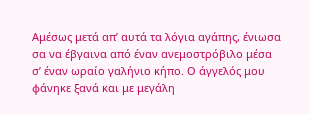Αμέσως μετά απ’ αυτά τα λόγια αγάπης, ένιωσα σα να έβγαινα από έναν ανεμοστρόβιλο μέσα σ’ έναν ωραίο γαλήνιο κήπο. Ο άγγελός μου φάνηκε ξανά και με μεγάλη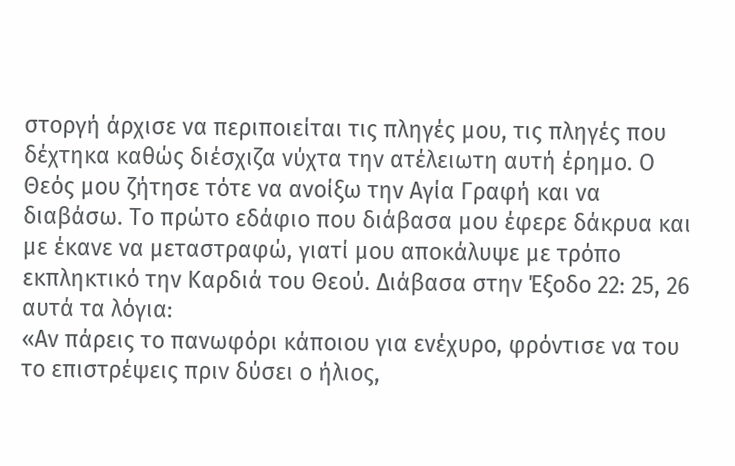στοργή άρχισε να περιποιείται τις πληγές μου, τις πληγές που δέχτηκα καθώς διέσχιζα νύχτα την ατέλειωτη αυτή έρημο. Ο Θεός μου ζήτησε τότε να ανοίξω την Αγία Γραφή και να διαβάσω. Το πρώτο εδάφιο που διάβασα μου έφερε δάκρυα και με έκανε να μεταστραφώ, γιατί μου αποκάλυψε με τρόπο εκπληκτικό την Καρδιά του Θεού. Διάβασα στην Έξοδο 22: 25, 26 αυτά τα λόγια:
«Αν πάρεις το πανωφόρι κάποιου για ενέχυρο, φρόντισε να του το επιστρέψεις πριν δύσει ο ήλιος,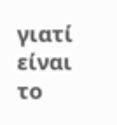γιατί είναι το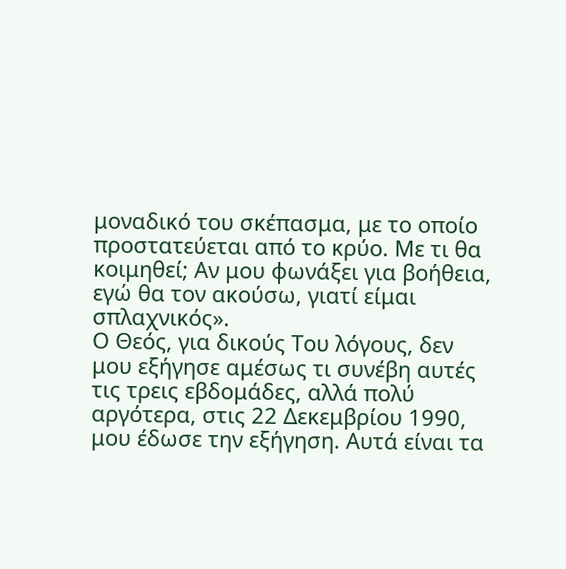μοναδικό του σκέπασμα, με το οποίο προστατεύεται από το κρύο. Με τι θα κοιμηθεί; Αν μου φωνάξει για βοήθεια, εγώ θα τον ακούσω, γιατί είμαι σπλαχνικός».
Ο Θεός, για δικούς Του λόγους, δεν μου εξήγησε αμέσως τι συνέβη αυτές τις τρεις εβδομάδες, αλλά πολύ αργότερα, στις 22 Δεκεμβρίου 1990, μου έδωσε την εξήγηση. Αυτά είναι τα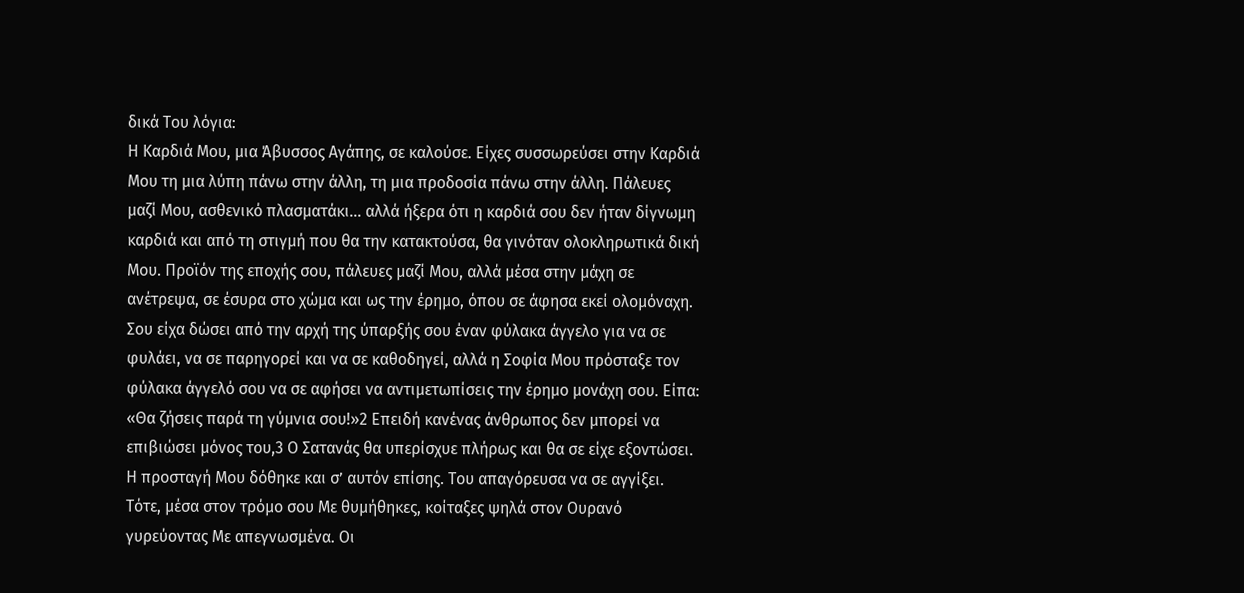δικά Του λόγια:
Η Καρδιά Μου, μια Άβυσσος Αγάπης, σε καλούσε. Είχες συσσωρεύσει στην Καρδιά Μου τη μια λύπη πάνω στην άλλη, τη μια προδοσία πάνω στην άλλη. Πάλευες μαζί Μου, ασθενικό πλασματάκι… αλλά ήξερα ότι η καρδιά σου δεν ήταν δίγνωμη καρδιά και από τη στιγμή που θα την κατακτούσα, θα γινόταν ολοκληρωτικά δική Μου. Προϊόν της εποχής σου, πάλευες μαζί Μου, αλλά μέσα στην μάχη σε ανέτρεψα, σε έσυρα στο χώμα και ως την έρημο, όπου σε άφησα εκεί ολομόναχη.
Σου είχα δώσει από την αρχή της ύπαρξής σου έναν φύλακα άγγελο για να σε φυλάει, να σε παρηγορεί και να σε καθοδηγεί, αλλά η Σοφία Μου πρόσταξε τον φύλακα άγγελό σου να σε αφήσει να αντιμετωπίσεις την έρημο μονάχη σου. Είπα: «Θα ζήσεις παρά τη γύμνια σου!»2 Επειδή κανένας άνθρωπος δεν μπορεί να επιβιώσει μόνος του,3 Ο Σατανάς θα υπερίσχυε πλήρως και θα σε είχε εξοντώσει. Η προσταγή Μου δόθηκε και σ’ αυτόν επίσης. Του απαγόρευσα να σε αγγίξει.
Τότε, μέσα στον τρόμο σου Με θυμήθηκες, κοίταξες ψηλά στον Ουρανό γυρεύοντας Με απεγνωσμένα. Οι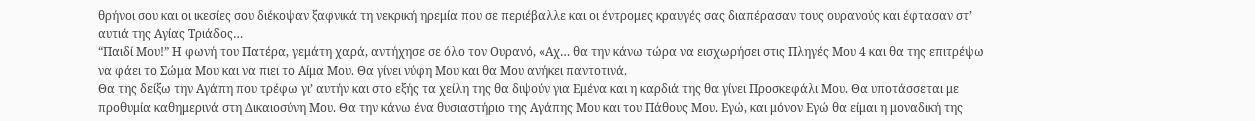θρήνοι σου και οι ικεσίες σου διέκοψαν ξαφνικά τη νεκρική ηρεμία που σε περιέβαλλε και οι έντρομες κραυγές σας διαπέρασαν τους ουρανούς και έφτασαν στ’ αυτιά της Αγίας Τριάδος…
“Παιδί Μου!” Η φωνή του Πατέρα, γεμάτη χαρά, αντήχησε σε όλο τον Ουρανό, «Αχ… θα την κάνω τώρα να εισχωρήσει στις Πληγές Μου 4 και θα της επιτρέψω να φάει το Σώμα Μου και να πιει το Αίμα Μου. Θα γίνει νύφη Μου και θα Μου ανήκει παντοτινά.
Θα της δείξω την Αγάπη που τρέφω γι’ αυτήν και στο εξής τα χείλη της θα διψούν για Εμένα και η καρδιά της θα γίνει Προσκεφάλι Μου. Θα υποτάσσεται με προθυμία καθημερινά στη Δικαιοσύνη Μου. Θα την κάνω ένα θυσιαστήριο της Αγάπης Μου και του Πάθους Μου. Εγώ, και μόνον Εγώ θα είμαι η μοναδική της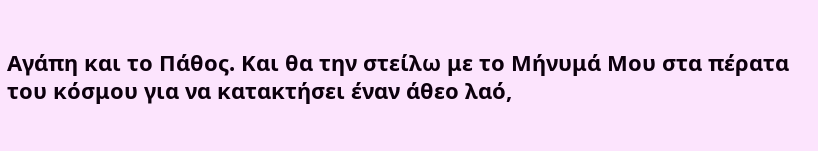Αγάπη και το Πάθος. Και θα την στείλω με το Μήνυμά Μου στα πέρατα του κόσμου για να κατακτήσει έναν άθεο λαό,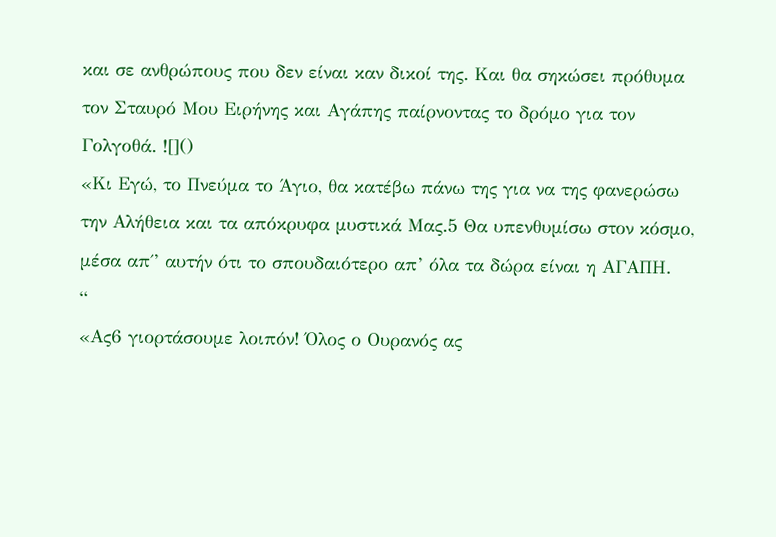και σε ανθρώπους που δεν είναι καν δικοί της. Και θα σηκώσει πρόθυμα τον Σταυρό Μου Ειρήνης και Αγάπης παίρνοντας το δρόμο για τον Γολγοθά. ![]()
«Κι Εγώ, το Πνεύμα το Άγιο, θα κατέβω πάνω της για να της φανερώσω την Αλήθεια και τα απόκρυφα μυστικά Μας.5 Θα υπενθυμίσω στον κόσμο, μέσα απ΄’ αυτήν ότι το σπουδαιότερο απ’ όλα τα δώρα είναι η ΑΓΑΠΗ.
“
«Ας6 γιορτάσουμε λοιπόν! Όλος ο Ουρανός ας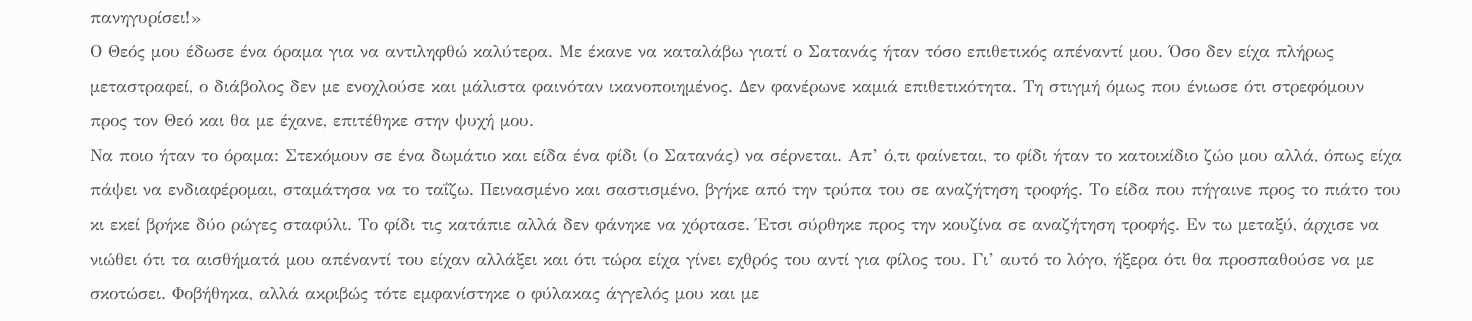πανηγυρίσει!»
Ο Θεός μου έδωσε ένα όραμα για να αντιληφθώ καλύτερα. Με έκανε να καταλάβω γιατί ο Σατανάς ήταν τόσο επιθετικός απέναντί μου. Όσο δεν είχα πλήρως μεταστραφεί, ο διάβολος δεν με ενοχλούσε και μάλιστα φαινόταν ικανοποιημένος. Δεν φανέρωνε καμιά επιθετικότητα. Τη στιγμή όμως που ένιωσε ότι στρεφόμουν προς τον Θεό και θα με έχανε, επιτέθηκε στην ψυχή μου.
Να ποιο ήταν το όραμα: Στεκόμουν σε ένα δωμάτιο και είδα ένα φίδι (ο Σατανάς) να σέρνεται. Απ’ ό,τι φαίνεται, το φίδι ήταν το κατοικίδιο ζώο μου αλλά, όπως είχα πάψει να ενδιαφέρομαι, σταμάτησα να το ταΐζω. Πεινασμένο και σαστισμένο, βγήκε από την τρύπα του σε αναζήτηση τροφής. Το είδα που πήγαινε προς το πιάτο του κι εκεί βρήκε δύο ρώγες σταφύλι. Το φίδι τις κατάπιε αλλά δεν φάνηκε να χόρτασε. Έτσι σύρθηκε προς την κουζίνα σε αναζήτηση τροφής. Εν τω μεταξύ, άρχισε να νιώθει ότι τα αισθήματά μου απέναντί του είχαν αλλάξει και ότι τώρα είχα γίνει εχθρός του αντί για φίλος του. Γι’ αυτό το λόγο, ήξερα ότι θα προσπαθούσε να με σκοτώσει. Φοβήθηκα, αλλά ακριβώς τότε εμφανίστηκε ο φύλακας άγγελός μου και με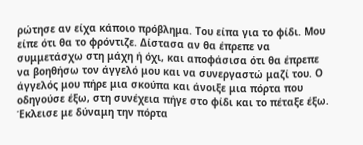ρώτησε αν είχα κάποιο πρόβλημα. Του είπα για το φίδι. Μου είπε ότι θα το φρόντιζε. Δίστασα αν θα έπρεπε να συμμετάσχω στη μάχη ή όχι, και αποφάσισα ότι θα έπρεπε να βοηθήσω τον άγγελό μου και να συνεργαστώ μαζί του. Ο άγγελός μου πήρε μια σκούπα και άνοιξε μια πόρτα που οδηγούσε έξω, στη συνέχεια πήγε στο φίδι και το πέταξε έξω. Έκλεισε με δύναμη την πόρτα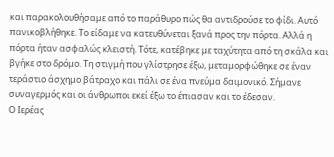και παρακολουθήσαμε από το παράθυρο πώς θα αντιδρούσε το φίδι. Αυτό πανικοβλήθηκε. Το είδαμε να κατευθύνεται ξανά προς την πόρτα. Αλλά η πόρτα ήταν ασφαλώς κλειστή. Τότε, κατέβηκε με ταχύτητα από τη σκάλα και βγήκε στο δρόμο. Τη στιγμή που γλίστρησε έξω, μεταμορφώθηκε σε έναν τεράστιο άσχημο βάτραχο και πάλι σε ένα πνεύμα δαιμονικό. Σήμανε συναγερμός και οι άνθρωποι εκεί έξω το έπιασαν και το έδεσαν.
Ο Ιερέας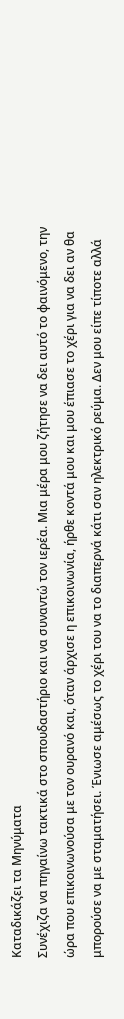Καταδικάζει τα Μηνύματα
Συνέχιζα να πηγαίνω τακτικά στο σπουδαστήριο και να συναντώ τον ιερέα. Μια μέρα μου ζήτησε να δει αυτό το φαινόμενο, την ώρα που επικοινωνούσα με τον ουρανό και, όταν άρχισε η επικοινωνία, ήρθε κοντά μου και μου έπιασε το χέρι για να δει αν θα μπορούσε να με σταματήσει. Ένιωσε αμέσως το χέρι του να το διαπερνά κάτι σαν ηλεκτρικό ρεύμα. Δεν μου είπε τίποτε αλλά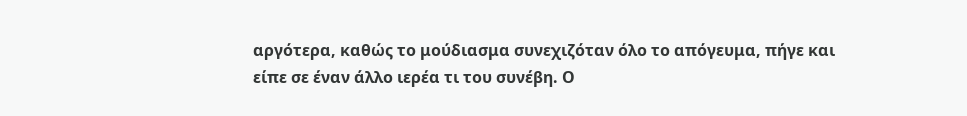αργότερα, καθώς το μούδιασμα συνεχιζόταν όλο το απόγευμα, πήγε και είπε σε έναν άλλο ιερέα τι του συνέβη. Ο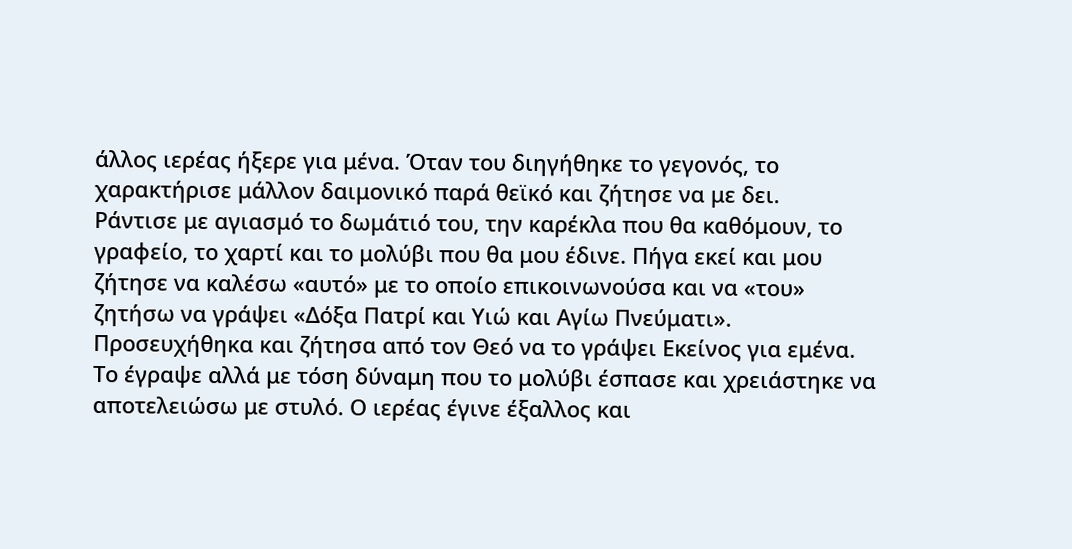άλλος ιερέας ήξερε για μένα. Όταν του διηγήθηκε το γεγονός, το χαρακτήρισε μάλλον δαιμονικό παρά θεϊκό και ζήτησε να με δει.
Ράντισε με αγιασμό το δωμάτιό του, την καρέκλα που θα καθόμουν, το γραφείο, το χαρτί και το μολύβι που θα μου έδινε. Πήγα εκεί και μου ζήτησε να καλέσω «αυτό» με το οποίο επικοινωνούσα και να «του» ζητήσω να γράψει «Δόξα Πατρί και Υιώ και Αγίω Πνεύματι». Προσευχήθηκα και ζήτησα από τον Θεό να το γράψει Εκείνος για εμένα. Το έγραψε αλλά με τόση δύναμη που το μολύβι έσπασε και χρειάστηκε να αποτελειώσω με στυλό. Ο ιερέας έγινε έξαλλος και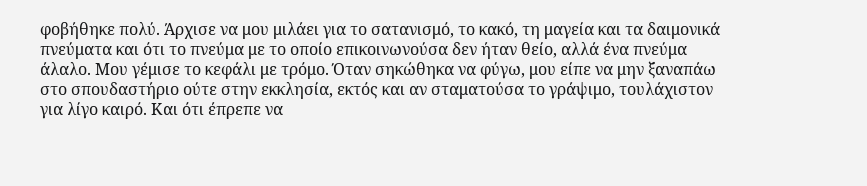φοβήθηκε πολύ. Άρχισε να μου μιλάει για το σατανισμό, το κακό, τη μαγεία και τα δαιμονικά πνεύματα και ότι το πνεύμα με το οποίο επικοινωνούσα δεν ήταν θείο, αλλά ένα πνεύμα άλαλο. Μου γέμισε το κεφάλι με τρόμο. Όταν σηκώθηκα να φύγω, μου είπε να μην ξαναπάω στο σπουδαστήριο ούτε στην εκκλησία, εκτός και αν σταματούσα το γράψιμο, τουλάχιστον για λίγο καιρό. Και ότι έπρεπε να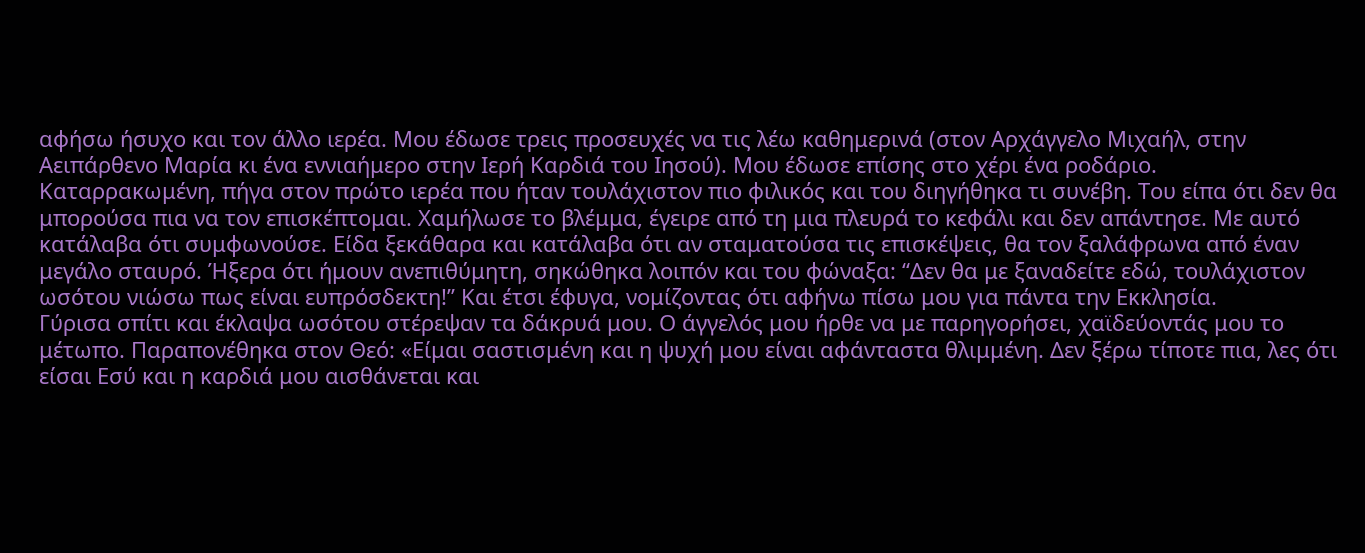αφήσω ήσυχο και τον άλλο ιερέα. Μου έδωσε τρεις προσευχές να τις λέω καθημερινά (στον Αρχάγγελο Μιχαήλ, στην Αειπάρθενο Μαρία κι ένα εννιαήμερο στην Ιερή Καρδιά του Ιησού). Μου έδωσε επίσης στο χέρι ένα ροδάριο.
Καταρρακωμένη, πήγα στον πρώτο ιερέα που ήταν τουλάχιστον πιο φιλικός και του διηγήθηκα τι συνέβη. Του είπα ότι δεν θα μπορούσα πια να τον επισκέπτομαι. Χαμήλωσε το βλέμμα, έγειρε από τη μια πλευρά το κεφάλι και δεν απάντησε. Με αυτό κατάλαβα ότι συμφωνούσε. Είδα ξεκάθαρα και κατάλαβα ότι αν σταματούσα τις επισκέψεις, θα τον ξαλάφρωνα από έναν μεγάλο σταυρό. Ήξερα ότι ήμουν ανεπιθύμητη, σηκώθηκα λοιπόν και του φώναξα: “Δεν θα με ξαναδείτε εδώ, τουλάχιστον ωσότου νιώσω πως είναι ευπρόσδεκτη!” Και έτσι έφυγα, νομίζοντας ότι αφήνω πίσω μου για πάντα την Εκκλησία.
Γύρισα σπίτι και έκλαψα ωσότου στέρεψαν τα δάκρυά μου. Ο άγγελός μου ήρθε να με παρηγορήσει, χαϊδεύοντάς μου το μέτωπο. Παραπονέθηκα στον Θεό: «Είμαι σαστισμένη και η ψυχή μου είναι αφάνταστα θλιμμένη. Δεν ξέρω τίποτε πια, λες ότι είσαι Εσύ και η καρδιά μου αισθάνεται και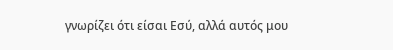γνωρίζει ότι είσαι Εσύ, αλλά αυτός μου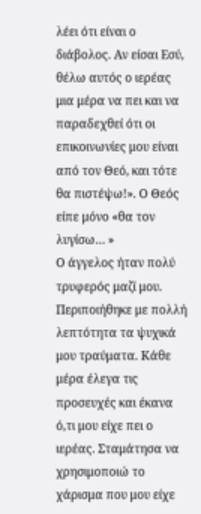λέει ότι είναι ο διάβολος. Αν είσαι Εσύ, θέλω αυτός ο ιερέας μια μέρα να πει και να παραδεχθεί ότι οι επικοινωνίες μου είναι από τον Θεό, και τότε θα πιστέψω!». Ο Θεός είπε μόνο «θα τον λυγίσω… »
Ο άγγελος ήταν πολύ τρυφερός μαζί μου. Περιποιήθηκε με πολλή λεπτότητα τα ψυχικά μου τραύματα. Κάθε μέρα έλεγα τις προσευχές και έκανα ό,τι μου είχε πει ο ιερέας. Σταμάτησα να χρησιμοποιώ το χάρισμα που μου είχε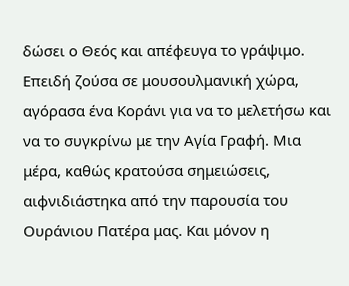δώσει ο Θεός και απέφευγα το γράψιμο. Επειδή ζούσα σε μουσουλμανική χώρα, αγόρασα ένα Κοράνι για να το μελετήσω και να το συγκρίνω με την Αγία Γραφή. Μια μέρα, καθώς κρατούσα σημειώσεις, αιφνιδιάστηκα από την παρουσία του Ουράνιου Πατέρα μας. Και μόνον η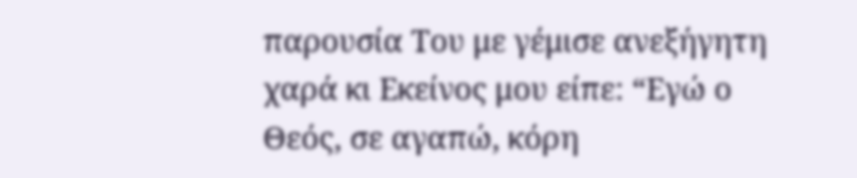παρουσία Του με γέμισε ανεξήγητη χαρά κι Εκείνος μου είπε: “Εγώ ο Θεός, σε αγαπώ, κόρη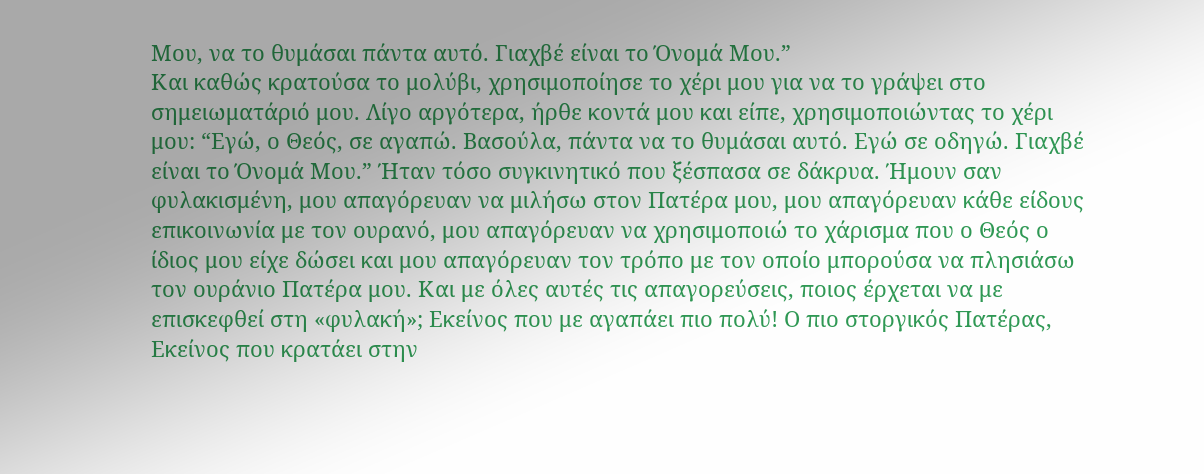Μου, να το θυμάσαι πάντα αυτό. Γιαχβέ είναι το Όνομά Μου.”
Και καθώς κρατούσα το μολύβι, χρησιμοποίησε το χέρι μου για να το γράψει στο σημειωματάριό μου. Λίγο αργότερα, ήρθε κοντά μου και είπε, χρησιμοποιώντας το χέρι μου: “Εγώ, ο Θεός, σε αγαπώ. Βασούλα, πάντα να το θυμάσαι αυτό. Εγώ σε οδηγώ. Γιαχβέ είναι το Όνομά Μου.” Ήταν τόσο συγκινητικό που ξέσπασα σε δάκρυα. Ήμουν σαν φυλακισμένη, μου απαγόρευαν να μιλήσω στον Πατέρα μου, μου απαγόρευαν κάθε είδους επικοινωνία με τον ουρανό, μου απαγόρευαν να χρησιμοποιώ το χάρισμα που ο Θεός ο ίδιος μου είχε δώσει και μου απαγόρευαν τον τρόπο με τον οποίο μπορούσα να πλησιάσω τον ουράνιο Πατέρα μου. Και με όλες αυτές τις απαγορεύσεις, ποιος έρχεται να με επισκεφθεί στη «φυλακή»; Εκείνος που με αγαπάει πιο πολύ! Ο πιο στοργικός Πατέρας, Εκείνος που κρατάει στην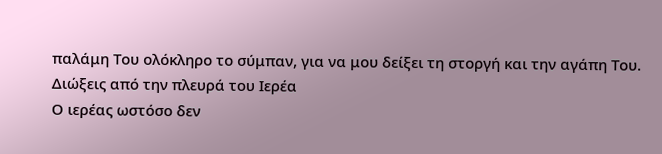παλάμη Του ολόκληρο το σύμπαν, για να μου δείξει τη στοργή και την αγάπη Του.
Διώξεις από την πλευρά του Ιερέα
Ο ιερέας ωστόσο δεν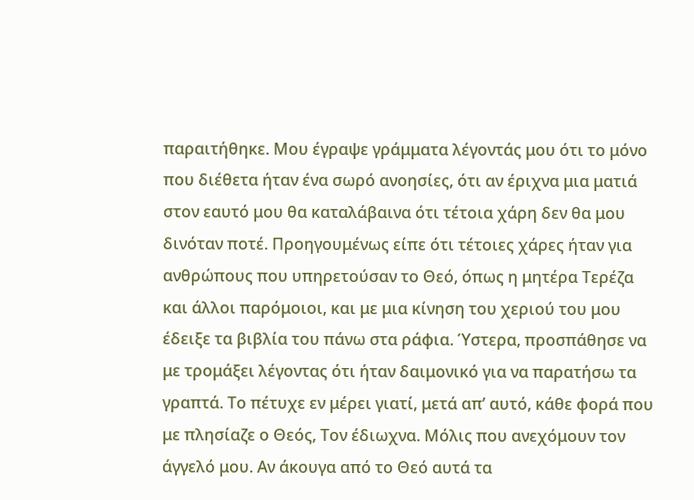παραιτήθηκε. Μου έγραψε γράμματα λέγοντάς μου ότι το μόνο που διέθετα ήταν ένα σωρό ανοησίες, ότι αν έριχνα μια ματιά στον εαυτό μου θα καταλάβαινα ότι τέτοια χάρη δεν θα μου δινόταν ποτέ. Προηγουμένως είπε ότι τέτοιες χάρες ήταν για ανθρώπους που υπηρετούσαν το Θεό, όπως η μητέρα Τερέζα και άλλοι παρόμοιοι, και με μια κίνηση του χεριού του μου έδειξε τα βιβλία του πάνω στα ράφια. Ύστερα, προσπάθησε να με τρομάξει λέγοντας ότι ήταν δαιμονικό για να παρατήσω τα γραπτά. Το πέτυχε εν μέρει γιατί, μετά απ’ αυτό, κάθε φορά που με πλησίαζε ο Θεός, Τον έδιωχνα. Μόλις που ανεχόμουν τον άγγελό μου. Αν άκουγα από το Θεό αυτά τα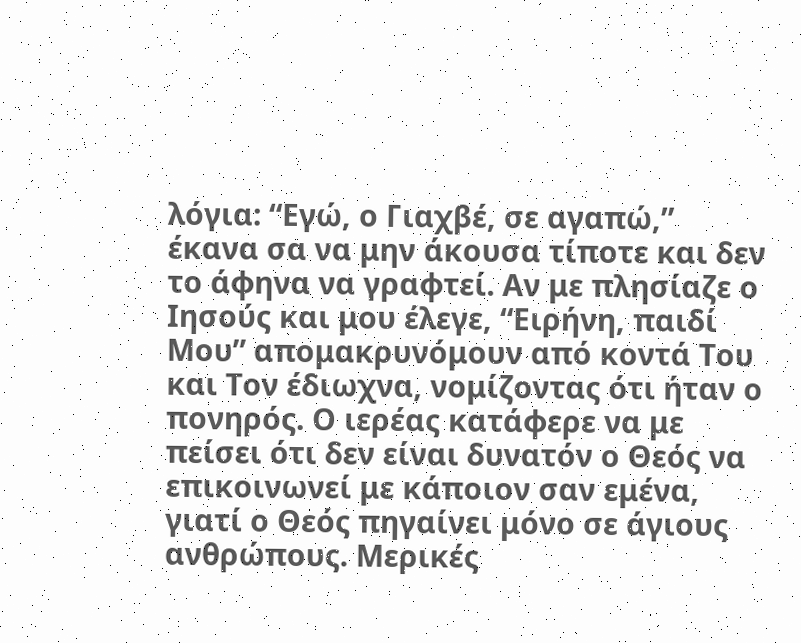λόγια: “Εγώ, ο Γιαχβέ, σε αγαπώ,” έκανα σα να μην άκουσα τίποτε και δεν το άφηνα να γραφτεί. Αν με πλησίαζε ο Ιησούς και μου έλεγε, “Ειρήνη, παιδί Μου” απομακρυνόμουν από κοντά Του και Τον έδιωχνα, νομίζοντας ότι ήταν ο πονηρός. Ο ιερέας κατάφερε να με πείσει ότι δεν είναι δυνατόν ο Θεός να επικοινωνεί με κάποιον σαν εμένα, γιατί ο Θεός πηγαίνει μόνο σε άγιους ανθρώπους. Μερικές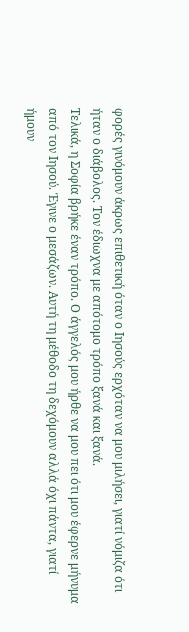φορές γινόμουν άκρως επιθετική όταν ο Ιησούς ερχόταν να μου μιλήσει, γιατί νόμιζα ότι ήταν ο διάβολος. Τον έδιωχνα με απότομο τρόπο ξανά και ξανά.
Τελικά, η Σοφία βρήκε έναν τρόπο. Ο άγγελός μου ήρθε να μου πει ότι μου έφερνε μήνυμα από τον Ιησού. Έγινε ο μεσάζων. Αυτή τη μέθοδο τη δεχόμουν αλλά όχι πάντα, γιατί ήμουν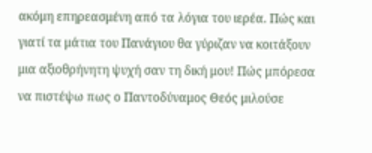ακόμη επηρεασμένη από τα λόγια του ιερέα. Πώς και γιατί τα μάτια του Πανάγιου θα γύριζαν να κοιτάξουν μια αξιοθρήνητη ψυχή σαν τη δική μου! Πώς μπόρεσα να πιστέψω πως ο Παντοδύναμος Θεός μιλούσε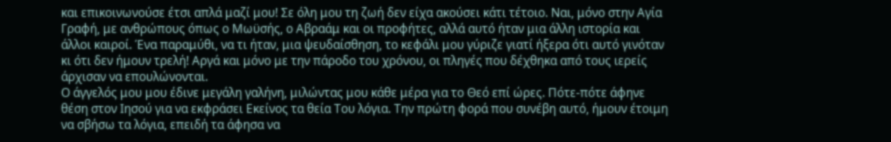και επικοινωνούσε έτσι απλά μαζί μου! Σε όλη μου τη ζωή δεν είχα ακούσει κάτι τέτοιο. Ναι, μόνο στην Αγία Γραφή, με ανθρώπους όπως ο Μωϋσής, ο Αβραάμ και οι προφήτες, αλλά αυτό ήταν μια άλλη ιστορία και άλλοι καιροί. Ένα παραμύθι, να τι ήταν, μια ψευδαίσθηση, το κεφάλι μου γύριζε γιατί ήξερα ότι αυτό γινόταν κι ότι δεν ήμουν τρελή! Αργά και μόνο με την πάροδο του χρόνου, οι πληγές που δέχθηκα από τους ιερείς άρχισαν να επουλώνονται.
Ο άγγελός μου μου έδινε μεγάλη γαλήνη, μιλώντας μου κάθε μέρα για το Θεό επί ώρες. Πότε-πότε άφηνε θέση στον Ιησού για να εκφράσει Εκείνος τα θεία Του λόγια. Την πρώτη φορά που συνέβη αυτό, ήμουν έτοιμη να σβήσω τα λόγια, επειδή τα άφησα να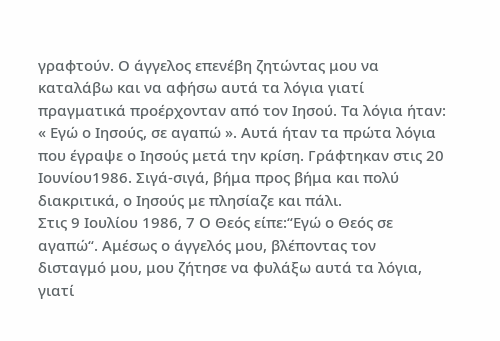γραφτούν. Ο άγγελος επενέβη ζητώντας μου να καταλάβω και να αφήσω αυτά τα λόγια γιατί πραγματικά προέρχονταν από τον Ιησού. Τα λόγια ήταν: « Εγώ ο Ιησούς, σε αγαπώ ». Αυτά ήταν τα πρώτα λόγια που έγραψε ο Ιησούς μετά την κρίση. Γράφτηκαν στις 20 Ιουνίου1986. Σιγά-σιγά, βήμα προς βήμα και πολύ διακριτικά, ο Ιησούς με πλησίαζε και πάλι.
Στις 9 Ιουλίου 1986, 7 Ο Θεός είπε:“Εγώ ο Θεός σε αγαπώ“. Αμέσως ο άγγελός μου, βλέποντας τον δισταγμό μου, μου ζήτησε να φυλάξω αυτά τα λόγια, γιατί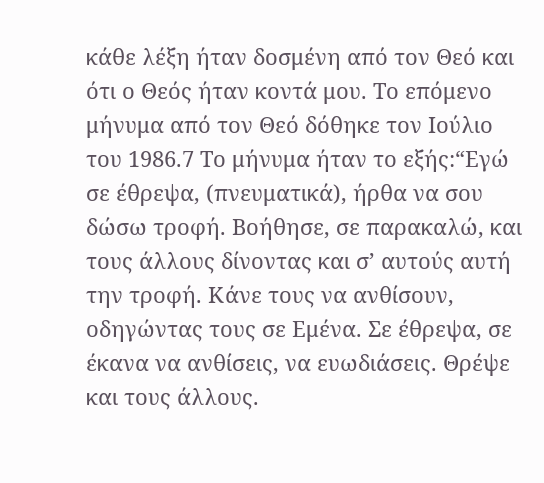κάθε λέξη ήταν δοσμένη από τον Θεό και ότι ο Θεός ήταν κοντά μου. Το επόμενο μήνυμα από τον Θεό δόθηκε τον Ιούλιο του 1986.7 Το μήνυμα ήταν το εξής:“Εγώ σε έθρεψα, (πνευματικά), ήρθα να σου δώσω τροφή. Βοήθησε, σε παρακαλώ, και τους άλλους δίνοντας και σ’ αυτούς αυτή την τροφή. Κάνε τους να ανθίσουν, οδηγώντας τους σε Εμένα. Σε έθρεψα, σε έκανα να ανθίσεις, να ευωδιάσεις. Θρέψε και τους άλλους.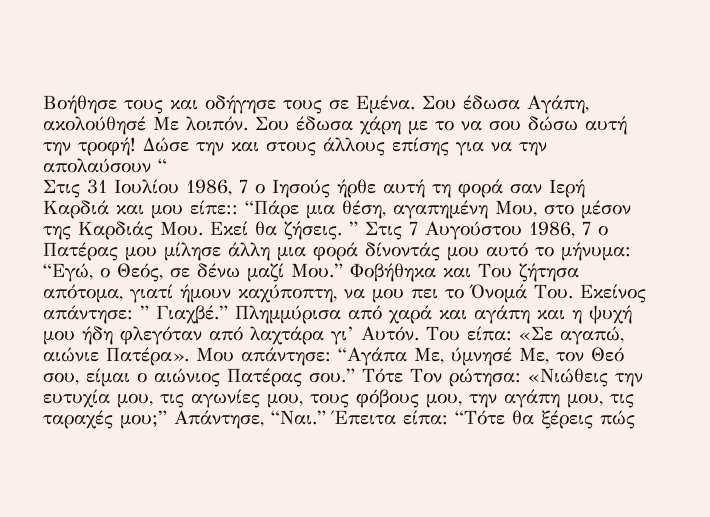Βοήθησε τους και οδήγησε τους σε Εμένα. Σου έδωσα Αγάπη, ακολούθησέ Με λοιπόν. Σου έδωσα χάρη με το να σου δώσω αυτή την τροφή! Δώσε την και στους άλλους επίσης για να την απολαύσουν “
Στις 31 Ιουλίου 1986, 7 ο Ιησούς ήρθε αυτή τη φορά σαν Ιερή Καρδιά και μου είπε:: “Πάρε μια θέση, αγαπημένη Μου, στο μέσον της Καρδιάς Μου. Εκεί θα ζήσεις. ” Στις 7 Αυγούστου 1986, 7 ο Πατέρας μου μίλησε άλλη μια φορά δίνοντάς μου αυτό το μήνυμα: “Εγώ, ο Θεός, σε δένω μαζί Μου.” Φοβήθηκα και Του ζήτησα απότομα, γιατί ήμουν καχύποπτη, να μου πει το Όνομά Του. Εκείνος απάντησε: ” Γιαχβέ.” Πλημμύρισα από χαρά και αγάπη και η ψυχή μου ήδη φλεγόταν από λαχτάρα γι’ Αυτόν. Του είπα: «Σε αγαπώ, αιώνιε Πατέρα». Μου απάντησε: “Αγάπα Με, ύμνησέ Με, τον Θεό σου, είμαι ο αιώνιος Πατέρας σου.” Τότε Τον ρώτησα: «Νιώθεις την ευτυχία μου, τις αγωνίες μου, τους φόβους μου, την αγάπη μου, τις ταραχές μου;” Απάντησε, “Ναι.” Έπειτα είπα: “Τότε θα ξέρεις πώς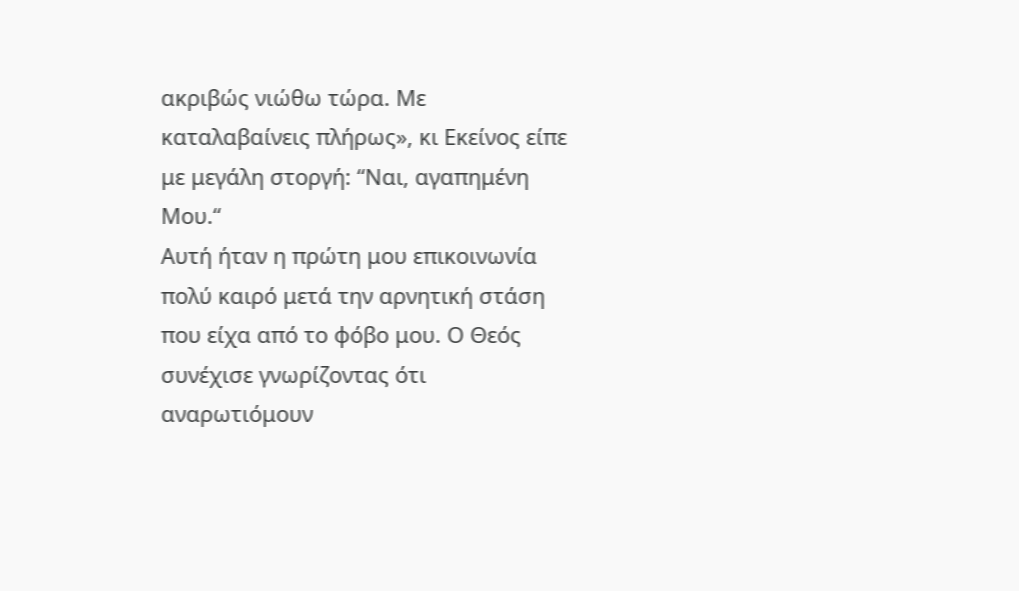ακριβώς νιώθω τώρα. Με καταλαβαίνεις πλήρως», κι Εκείνος είπε με μεγάλη στοργή: “Ναι, αγαπημένη Μου.“
Αυτή ήταν η πρώτη μου επικοινωνία πολύ καιρό μετά την αρνητική στάση που είχα από το φόβο μου. Ο Θεός συνέχισε γνωρίζοντας ότι αναρωτιόμουν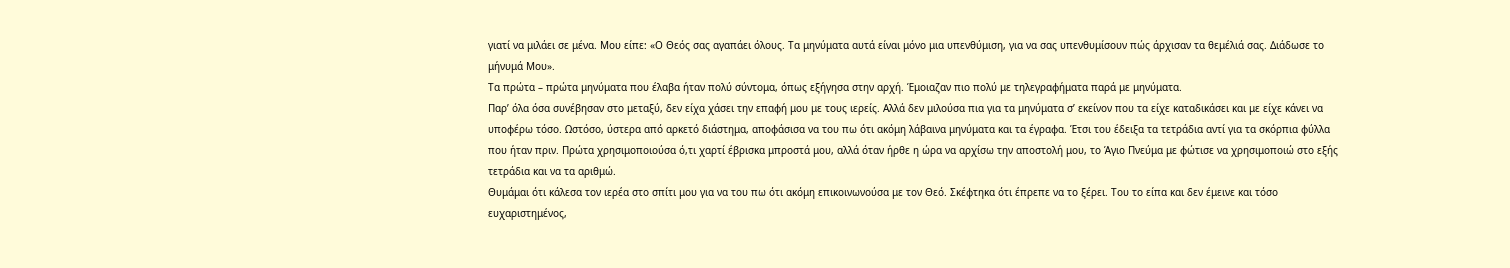γιατί να μιλάει σε μένα. Μου είπε: «Ο Θεός σας αγαπάει όλους. Τα μηνύματα αυτά είναι μόνο μια υπενθύμιση, για να σας υπενθυμίσουν πώς άρχισαν τα θεμέλιά σας. Διάδωσε το μήνυμά Μου».
Τα πρώτα – πρώτα μηνύματα που έλαβα ήταν πολύ σύντομα, όπως εξήγησα στην αρχή. Έμοιαζαν πιο πολύ με τηλεγραφήματα παρά με μηνύματα.
Παρ’ όλα όσα συνέβησαν στο μεταξύ, δεν είχα χάσει την επαφή μου με τους ιερείς. Αλλά δεν μιλούσα πια για τα μηνύματα σ’ εκείνον που τα είχε καταδικάσει και με είχε κάνει να υποφέρω τόσο. Ωστόσο, ύστερα από αρκετό διάστημα, αποφάσισα να του πω ότι ακόμη λάβαινα μηνύματα και τα έγραφα. Έτσι του έδειξα τα τετράδια αντί για τα σκόρπια φύλλα που ήταν πριν. Πρώτα χρησιμοποιούσα ό,τι χαρτί έβρισκα μπροστά μου, αλλά όταν ήρθε η ώρα να αρχίσω την αποστολή μου, το Άγιο Πνεύμα με φώτισε να χρησιμοποιώ στο εξής τετράδια και να τα αριθμώ.
Θυμάμαι ότι κάλεσα τον ιερέα στο σπίτι μου για να του πω ότι ακόμη επικοινωνούσα με τον Θεό. Σκέφτηκα ότι έπρεπε να το ξέρει. Του το είπα και δεν έμεινε και τόσο ευχαριστημένος,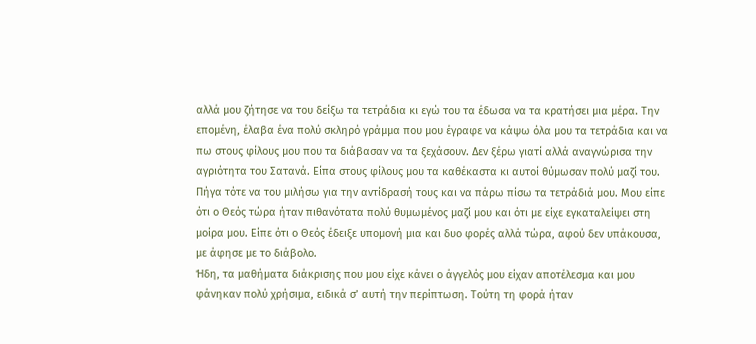αλλά μου ζήτησε να του δείξω τα τετράδια κι εγώ του τα έδωσα να τα κρατήσει μια μέρα. Την επομένη, έλαβα ένα πολύ σκληρό γράμμα που μου έγραφε να κάψω όλα μου τα τετράδια και να πω στους φίλους μου που τα διάβασαν να τα ξεχάσουν. Δεν ξέρω γιατί αλλά αναγνώρισα την αγριότητα του Σατανά. Είπα στους φίλους μου τα καθέκαστα κι αυτοί θύμωσαν πολύ μαζί του. Πήγα τότε να του μιλήσω για την αντίδρασή τους και να πάρω πίσω τα τετράδιά μου. Μου είπε ότι ο Θεός τώρα ήταν πιθανότατα πολύ θυμωμένος μαζί μου και ότι με είχε εγκαταλείψει στη μοίρα μου. Είπε ότι ο Θεός έδειξε υπομονή μια και δυο φορές αλλά τώρα, αφού δεν υπάκουσα, με άφησε με το διάβολο.
Ήδη, τα μαθήματα διάκρισης που μου είχε κάνει ο άγγελός μου είχαν αποτέλεσμα και μου φάνηκαν πολύ χρήσιμα, ειδικά σ’ αυτή την περίπτωση. Τούτη τη φορά ήταν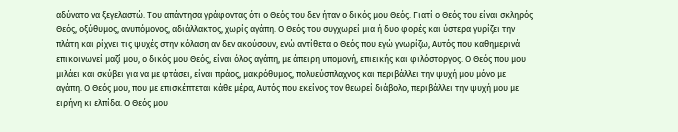αδύνατο να ξεγελαστώ. Του απάντησα γράφοντας ότι ο Θεός του δεν ήταν ο δικός μου Θεός. Γιατί ο Θεός του είναι σκληρός Θεός, οξύθυμος, ανυπόμονος, αδιάλλακτος, χωρίς αγάπη. Ο Θεός του συγχωρεί μια ή δυο φορές και ύστερα γυρίζει την πλάτη και ρίχνει τις ψυχές στην κόλαση αν δεν ακούσουν, ενώ αντίθετα ο Θεός που εγώ γνωρίζω, Αυτός που καθημερινά επικοινωνεί μαζί μου, ο δικός μου Θεός, είναι όλος αγάπη, με άπειρη υπομονή, επιεικής και φιλόστοργος. Ο Θεός που μου μιλάει και σκύβει για να με φτάσει, είναι πράος, μακρόθυμος, πολυεύσπλαχνος και περιβάλλει την ψυχή μου μόνο με αγάπη. Ο Θεός μου, που με επισκέπτεται κάθε μέρα, Αυτός που εκείνος τον θεωρεί διάβολο, περιβάλλει την ψυχή μου με ειρήνη κι ελπίδα. Ο Θεός μου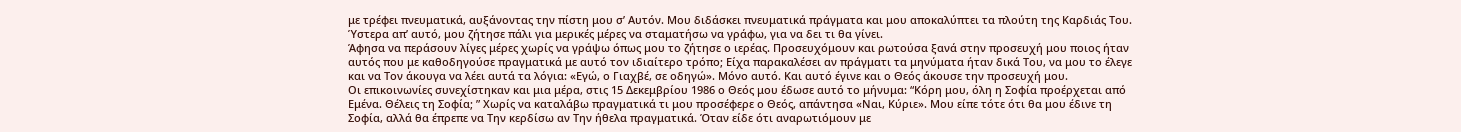με τρέφει πνευματικά, αυξάνοντας την πίστη μου σ’ Αυτόν. Μου διδάσκει πνευματικά πράγματα και μου αποκαλύπτει τα πλούτη της Καρδιάς Του.
Ύστερα απ’ αυτό, μου ζήτησε πάλι για μερικές μέρες να σταματήσω να γράφω, για να δει τι θα γίνει.
Άφησα να περάσουν λίγες μέρες χωρίς να γράψω όπως μου το ζήτησε ο ιερέας. Προσευχόμουν και ρωτούσα ξανά στην προσευχή μου ποιος ήταν αυτός που με καθοδηγούσε πραγματικά με αυτό τον ιδιαίτερο τρόπο; Είχα παρακαλέσει αν πράγματι τα μηνύματα ήταν δικά Του, να μου το έλεγε και να Τον άκουγα να λέει αυτά τα λόγια: «Εγώ, ο Γιαχβέ, σε οδηγώ». Μόνο αυτό. Και αυτό έγινε και ο Θεός άκουσε την προσευχή μου.
Οι επικοινωνίες συνεχίστηκαν και μια μέρα, στις 15 Δεκεμβρίου 1986 ο Θεός μου έδωσε αυτό το μήνυμα: “Κόρη μου, όλη η Σοφία προέρχεται από Εμένα. Θέλεις τη Σοφία; ” Χωρίς να καταλάβω πραγματικά τι μου προσέφερε ο Θεός, απάντησα «Ναι, Κύριε». Μου είπε τότε ότι θα μου έδινε τη Σοφία, αλλά θα έπρεπε να Την κερδίσω αν Την ήθελα πραγματικά. Όταν είδε ότι αναρωτιόμουν με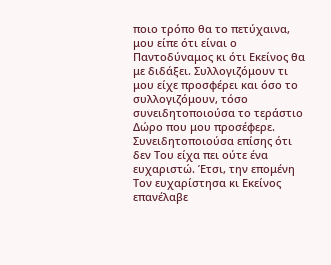ποιο τρόπο θα το πετύχαινα, μου είπε ότι είναι ο Παντοδύναμος κι ότι Εκείνος θα με διδάξει. Συλλογιζόμουν τι μου είχε προσφέρει και όσο το συλλογιζόμουν, τόσο συνειδητοποιούσα το τεράστιο Δώρο που μου προσέφερε. Συνειδητοποιούσα επίσης ότι δεν Του είχα πει ούτε ένα ευχαριστώ. Έτσι, την επομένη Τον ευχαρίστησα κι Εκείνος επανέλαβε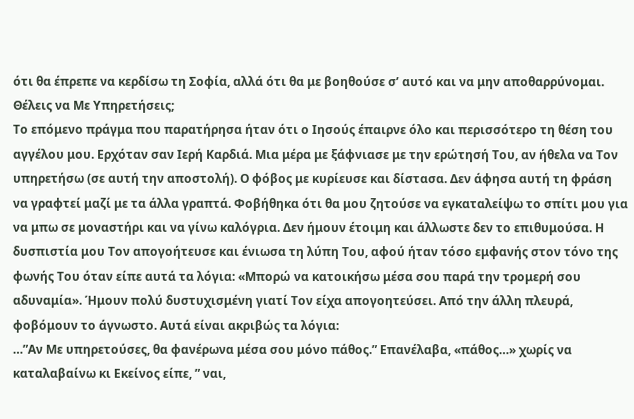ότι θα έπρεπε να κερδίσω τη Σοφία, αλλά ότι θα με βοηθούσε σ’ αυτό και να μην αποθαρρύνομαι.
Θέλεις να Με Υπηρετήσεις;
Το επόμενο πράγμα που παρατήρησα ήταν ότι ο Ιησούς έπαιρνε όλο και περισσότερο τη θέση του αγγέλου μου. Ερχόταν σαν Ιερή Καρδιά. Μια μέρα με ξάφνιασε με την ερώτησή Του, αν ήθελα να Τον υπηρετήσω (σε αυτή την αποστολή). Ο φόβος με κυρίευσε και δίστασα. Δεν άφησα αυτή τη φράση να γραφτεί μαζί με τα άλλα γραπτά. Φοβήθηκα ότι θα μου ζητούσε να εγκαταλείψω το σπίτι μου για να μπω σε μοναστήρι και να γίνω καλόγρια. Δεν ήμουν έτοιμη και άλλωστε δεν το επιθυμούσα. Η δυσπιστία μου Τον απογοήτευσε και ένιωσα τη λύπη Του, αφού ήταν τόσο εμφανής στον τόνο της φωνής Του όταν είπε αυτά τα λόγια: «Μπορώ να κατοικήσω μέσα σου παρά την τρομερή σου αδυναμία». Ήμουν πολύ δυστυχισμένη γιατί Τον είχα απογοητεύσει. Από την άλλη πλευρά, φοβόμουν το άγνωστο. Αυτά είναι ακριβώς τα λόγια:
…”Αν Με υπηρετούσες, θα φανέρωνα μέσα σου μόνο πάθος.” Επανέλαβα, «πάθος…» χωρίς να καταλαβαίνω κι Εκείνος είπε, ” ναι,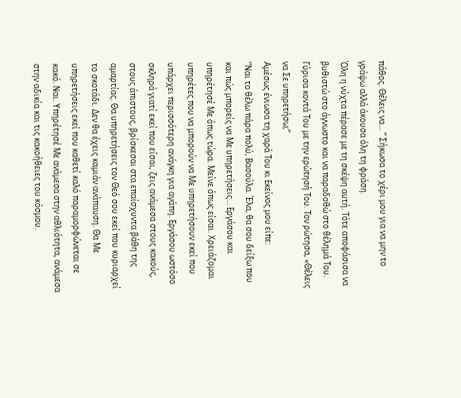πάθος. Θέλεις να… ” Σήκωσα το χέρι μου για να μην το γράψω αλλά άκουσα όλη τη φράση.
Όλη η νύχτα πέρασε με τη σκέψη αυτή. Τότε αποφάσισα να βυθιστώ στο άγνωστο και να παραδοθώ στο θέλημά Του. Γύρισα κοντά Του με την ερώτησή Του. Τον ρώτησα, «Θέλεις να Σε υπηρετήσω;”
Αμέσως ένιωσα τη χαρά Του κι Εκείνος μου είπε:
“Ναι το θέλω πάρα πολύ, Βασούλα. Έλα, θα σου δείξω που και πώς μπορείς να Με υπηρετήσεις… Eργάσου και υπηρέτησέ Mε όπως τώρα. Μείνε όπως είσαι. Χρειάζομαι υπηρέτες που να μπορούν να Mε υπηρετήσουν εκεί που υπάρχει περισσότερη ανάγκη για αγάπη. Εργάσου ωστόσο σκληρά γιατί εκεί που είσαι, ζεις ανάμεσα στους κακούς, στους άπιστους, βρίσκεσαι στα επαίσχυντα βάθη της αμαρτίας. Θα υπηρετήσεις τον Θεό σου εκεί που κυριαρχεί το σκοτάδι. Δεν θα έχεις καμιάν ανάπαυση. Θα Mε υπηρετήσεις εκεί που καθετί καλό παραμορφώνεται σε κακό. Ναι. Υπηρέτησέ Mε ανάμεσα στην αθλιότητα, ανάμεσα στην αδικία και τις κακοήθειες του κόσμου.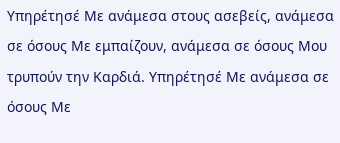Yπηρέτησέ Mε ανάμεσα στους ασεβείς, ανάμεσα σε όσους Mε εμπαίζουν, ανάμεσα σε όσους Μου τρυπούν την Kαρδιά. Υπηρέτησέ Mε ανάμεσα σε όσους Mε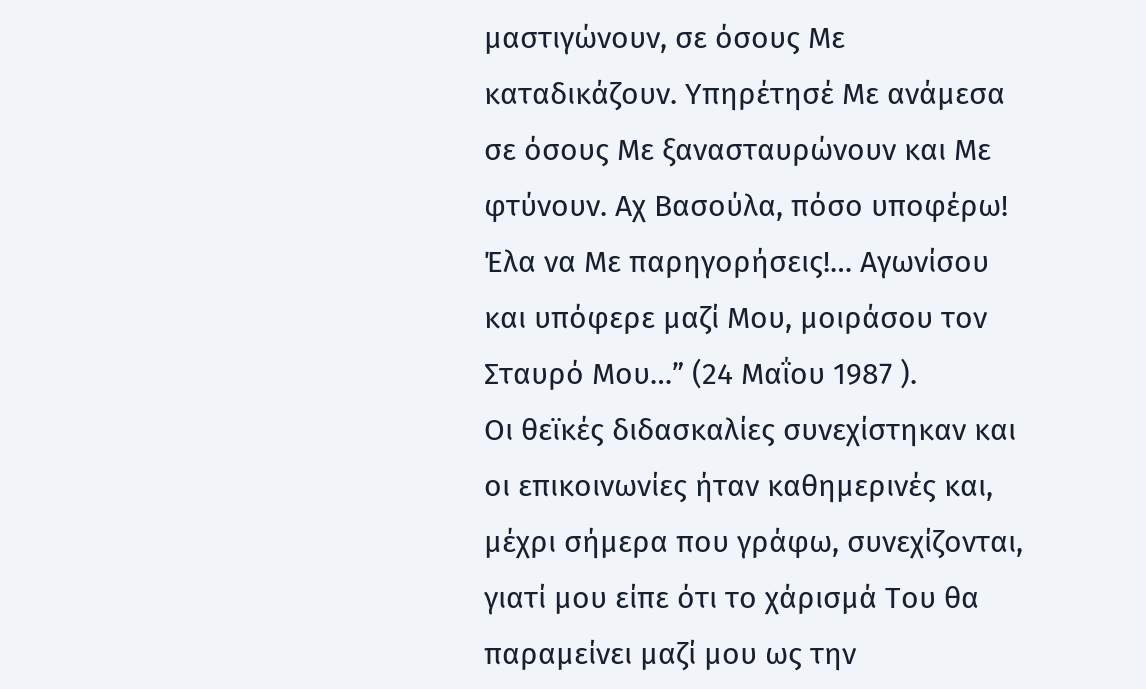μαστιγώνουν, σε όσους Mε καταδικάζουν. Yπηρέτησέ Mε ανάμεσα σε όσους Mε ξανασταυρώνουν και Με φτύνουν. Αχ Bασούλα, πόσο υποφέρω! Έλα να Mε παρηγορήσεις!… Αγωνίσου και υπόφερε μαζί Μου, μοιράσου τον Σταυρό Μου…” (24 Mαΐου 1987 ).
Οι θεϊκές διδασκαλίες συνεχίστηκαν και οι επικοινωνίες ήταν καθημερινές και, μέχρι σήμερα που γράφω, συνεχίζονται, γιατί μου είπε ότι το χάρισμά Του θα παραμείνει μαζί μου ως την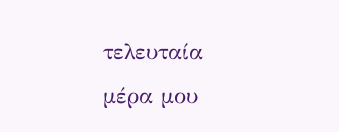τελευταία μέρα μου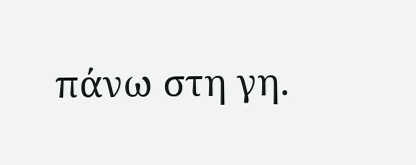πάνω στη γη.